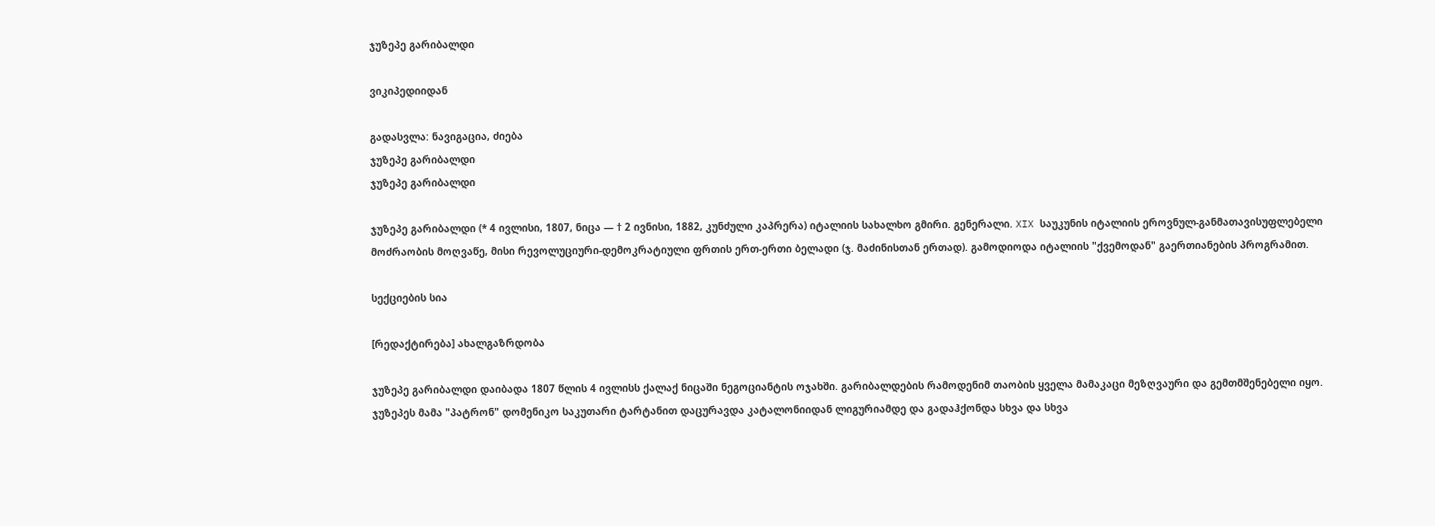ჯუზეპე გარიბალდი

ვიკიპედიიდან

გადასვლა: ნავიგაცია, ძიება
ჯუზეპე გარიბალდი
ჯუზეპე გარიბალდი

ჯუზეპე გარიბალდი (* 4 ივლისი, 1807, ნიცა ― † 2 ივნისი, 1882, კუნძული კაპრერა) იტალიის სახალხო გმირი. გენერალი. XIX საუკუნის იტალიის ეროვნულ-განმათავისუფლებელი მოძრაობის მოღვაწე, მისი რევოლუციური-დემოკრატიული ფრთის ერთ-ერთი ბელადი (ჯ. მაძინისთან ერთად). გამოდიოდა იტალიის "ქვემოდან" გაერთიანების პროგრამით.

სექციების სია

[რედაქტირება] ახალგაზრდობა

ჯუზეპე გარიბალდი დაიბადა 1807 წლის 4 ივლისს ქალაქ ნიცაში ნეგოციანტის ოჯახში. გარიბალდების რამოდენიმ თაობის ყველა მამაკაცი მეზღვაური და გემთმშენებელი იყო. ჯუზეპეს მამა "პატრონ" დომენიკო საკუთარი ტარტანით დაცურავდა კატალონიიდან ლიგურიამდე და გადაჰქონდა სხვა და სხვა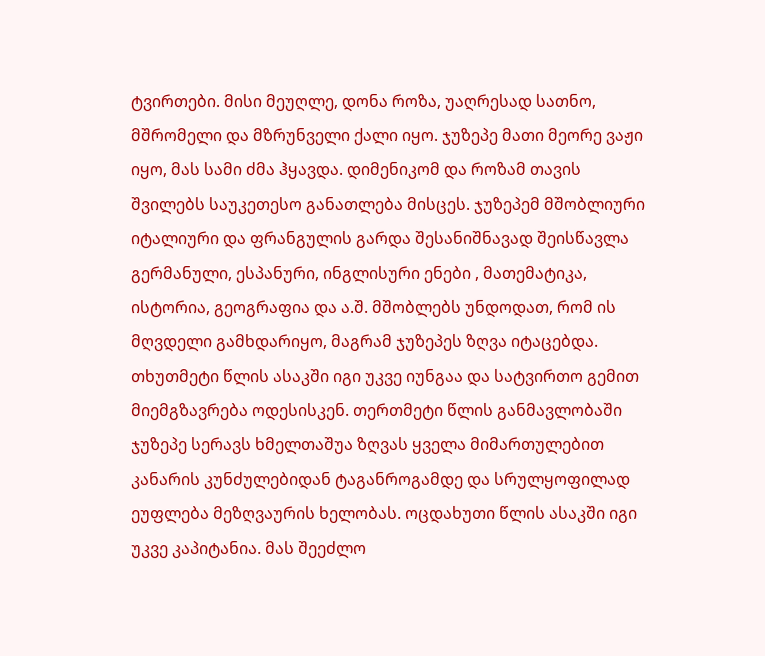ტვირთები. მისი მეუღლე, დონა როზა, უაღრესად სათნო, მშრომელი და მზრუნველი ქალი იყო. ჯუზეპე მათი მეორე ვაჟი იყო, მას სამი ძმა ჰყავდა. დიმენიკომ და როზამ თავის შვილებს საუკეთესო განათლება მისცეს. ჯუზეპემ მშობლიური იტალიური და ფრანგულის გარდა შესანიშნავად შეისწავლა გერმანული, ესპანური, ინგლისური ენები , მათემატიკა, ისტორია, გეოგრაფია და ა.შ. მშობლებს უნდოდათ, რომ ის მღვდელი გამხდარიყო, მაგრამ ჯუზეპეს ზღვა იტაცებდა. თხუთმეტი წლის ასაკში იგი უკვე იუნგაა და სატვირთო გემით მიემგზავრება ოდესისკენ. თერთმეტი წლის განმავლობაში ჯუზეპე სერავს ხმელთაშუა ზღვას ყველა მიმართულებით კანარის კუნძულებიდან ტაგანროგამდე და სრულყოფილად ეუფლება მეზღვაურის ხელობას. ოცდახუთი წლის ასაკში იგი უკვე კაპიტანია. მას შეეძლო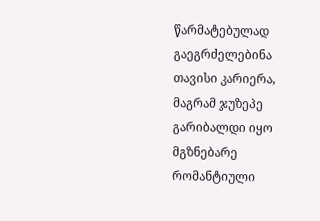წარმატებულად გაეგრძელებინა თავისი კარიერა, მაგრამ ჯუზეპე გარიბალდი იყო მგზნებარე რომანტიული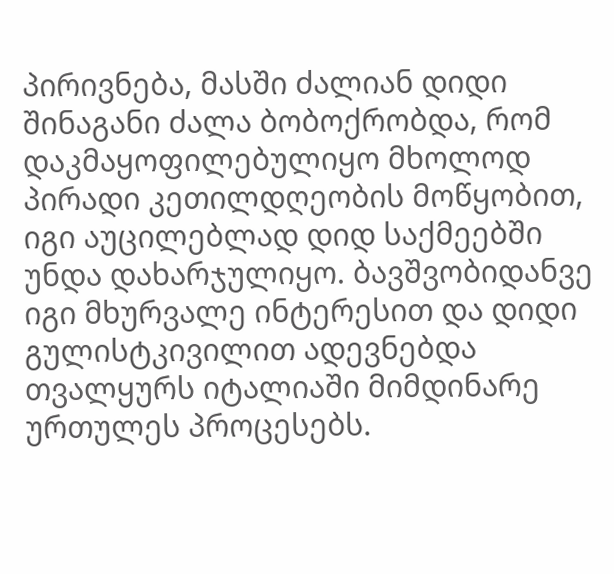პირივნება, მასში ძალიან დიდი შინაგანი ძალა ბობოქრობდა, რომ დაკმაყოფილებულიყო მხოლოდ პირადი კეთილდღეობის მოწყობით, იგი აუცილებლად დიდ საქმეებში უნდა დახარჯულიყო. ბავშვობიდანვე იგი მხურვალე ინტერესით და დიდი გულისტკივილით ადევნებდა თვალყურს იტალიაში მიმდინარე ურთულეს პროცესებს.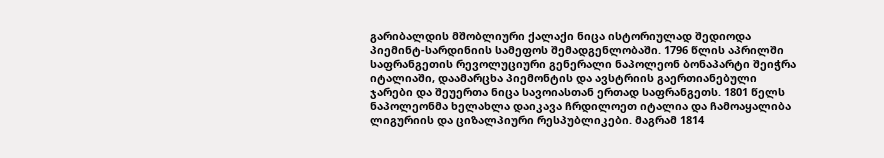გარიბალდის მშობლიური ქალაქი ნიცა ისტორიულად შედიოდა პიემინტ-სარდინიის სამეფოს შემადგენლობაში. 1796 წლის აპრილში საფრანგეთის რევოლუციური გენერალი ნაპოლეონ ბონაპარტი შეიჭრა იტალიაში, დაამარცხა პიემონტის და ავსტრიის გაერთიანებული ჯარები და შეუერთა ნიცა სავოიასთან ერთად საფრანგეთს. 1801 წელს ნაპოლეონმა ხელახლა დაიკავა ჩრდილოეთ იტალია და ჩამოაყალიბა ლიგურიის და ციზალპიური რესპუბლიკები. მაგრამ 1814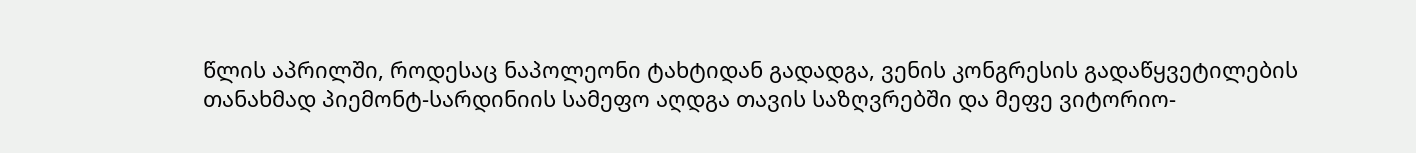წლის აპრილში, როდესაც ნაპოლეონი ტახტიდან გადადგა, ვენის კონგრესის გადაწყვეტილების თანახმად პიემონტ-სარდინიის სამეფო აღდგა თავის საზღვრებში და მეფე ვიტორიო-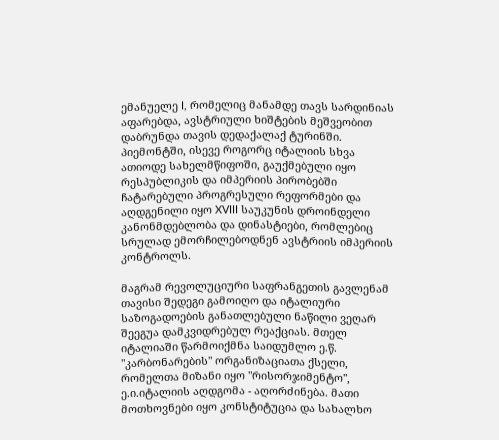ემანუელე I, რომელიც მანამდე თავს სარდინიას აფარებდა, ავსტრიული ხიშტების მეშვეობით დაბრუნდა თავის დედაქალაქ ტურინში. პიემონტში, ისევე როგორც იტალიის სხვა ათიოდე სახელმწიფოში, გაუქმებული იყო რესპუბლიკის და იმპერიის პირობებში ჩატარებული პროგრესული რეფორმები და აღდგენილი იყო XVIII საუკუნის დროინდელი კანონმდებლობა და დინასტიები, რომლებიც სრულად ემორჩილებოდნენ ავსტრიის იმპერიის კონტროლს.

მაგრამ რევოლუციური საფრანგეთის გავლენამ თავისი შედეგი გამოიღო და იტალიური საზოგადოების განათლებული ნაწილი ვეღარ შეეგუა დამკვიდრებულ რეაქციას. მთელ იტალიაში წარმოიქმნა საიდუმლო ე.წ. "კარბონარების" ორგანიზაციათა ქსელი, რომელთა მიზანი იყო "რისორჯიმენტო", ე.ი.იტალიის აღდგომა - აღორძინება. მათი მოთხოვნები იყო კონსტიტუცია და სახალხო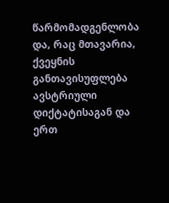წარმომადგენლობა და, რაც მთავარია, ქვეყნის განთავისუფლება ავსტრიული დიქტატისაგან და ერთ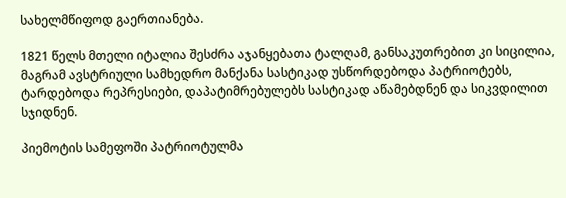სახელმწიფოდ გაერთიანება.

1821 წელს მთელი იტალია შესძრა აჯანყებათა ტალღამ, განსაკუთრებით კი სიცილია, მაგრამ ავსტრიული სამხედრო მანქანა სასტიკად უსწორდებოდა პატრიოტებს, ტარდებოდა რეპრესიები, დაპატიმრებულებს სასტიკად აწამებდნენ და სიკვდილით სჯიდნენ.

პიემოტის სამეფოში პატრიოტულმა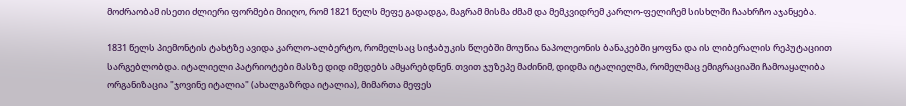მოძრაობამ ისეთი ძლიერი ფორმები მიიღო, რომ 1821 წელს მეფე გადადგა, მაგრამ მისმა ძმამ და მემკვიდრემ კარლო-ფელიჩემ სისხლში ჩაახრჩო აჯანყება.

1831 წელს პიემონტის ტახტზე ავიდა კარლო-ალბერტო, რომელსაც სიჭაბუკის წლებში მოუწია ნაპოლეონის ბანაკებში ყოფნა და ის ლიბერალის რეპუტაციით სარგებლობდა. იტალიელი პატრიოტები მასზე დიდ იმედებს ამყარებდნენ. თვით ჯუზეპე მაძინიმ, დიდმა იტალიელმა, რომელმაც ემიგრაციაში ჩამოაყალიბა ორგანიზაცია "ჯოვინე იტალია" (ახალგაზრდა იტალია), მიმართა მეფეს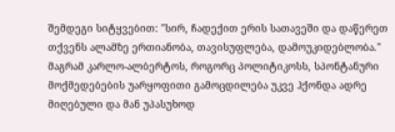შემდეგი სიტყვებით: "სირ, ჩადექით ერის სათავეში და დაწერეთ თქვენს ალამზე ერთიანობა, თავისუფლება, დამოუკიდებლობა." მაგრამ კარლო-ალბერტოს, როგორც პოლიტიკოსს, სპონტანური მოქმედებების უარყოფითი გამოცდილება უკვე ჰქონდა ადრე მიღებული და მან უპასუხოდ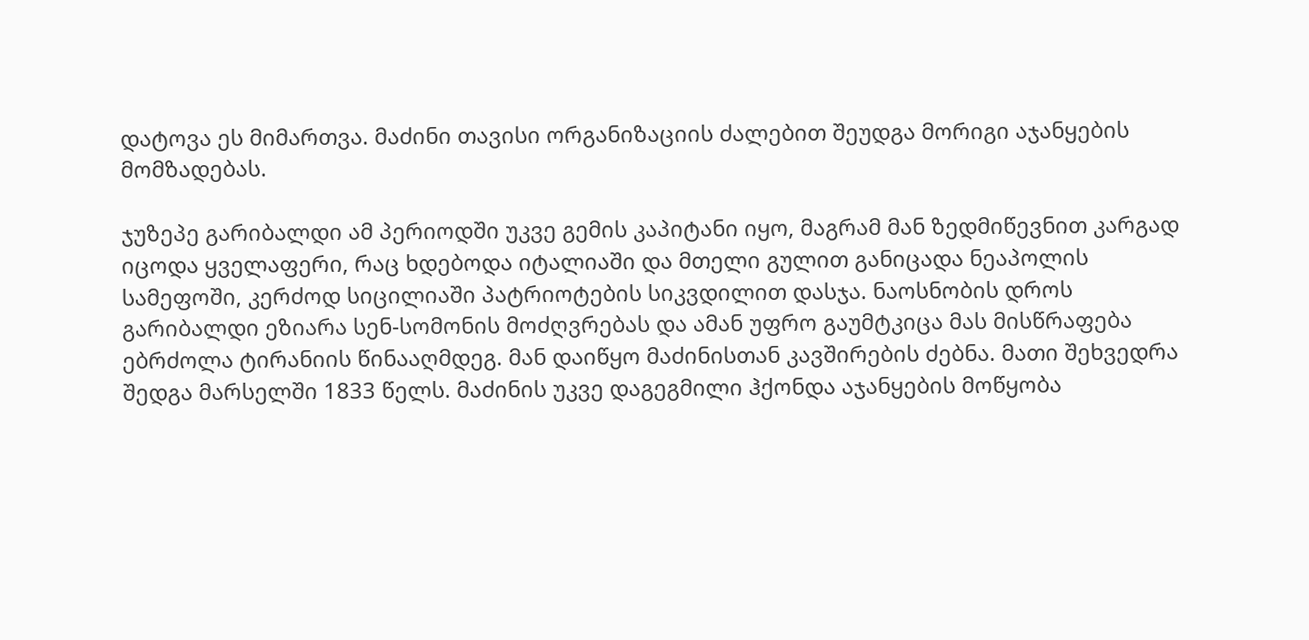დატოვა ეს მიმართვა. მაძინი თავისი ორგანიზაციის ძალებით შეუდგა მორიგი აჯანყების მომზადებას.

ჯუზეპე გარიბალდი ამ პერიოდში უკვე გემის კაპიტანი იყო, მაგრამ მან ზედმიწევნით კარგად იცოდა ყველაფერი, რაც ხდებოდა იტალიაში და მთელი გულით განიცადა ნეაპოლის სამეფოში, კერძოდ სიცილიაში პატრიოტების სიკვდილით დასჯა. ნაოსნობის დროს გარიბალდი ეზიარა სენ-სომონის მოძღვრებას და ამან უფრო გაუმტკიცა მას მისწრაფება ებრძოლა ტირანიის წინააღმდეგ. მან დაიწყო მაძინისთან კავშირების ძებნა. მათი შეხვედრა შედგა მარსელში 1833 წელს. მაძინის უკვე დაგეგმილი ჰქონდა აჯანყების მოწყობა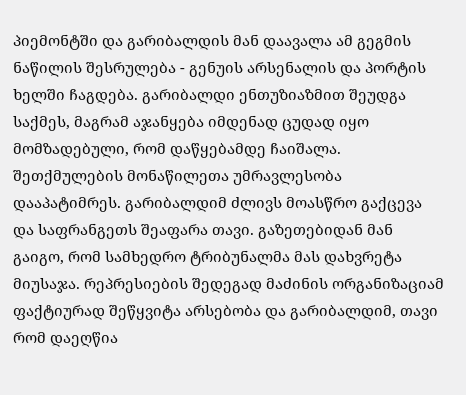პიემონტში და გარიბალდის მან დაავალა ამ გეგმის ნაწილის შესრულება - გენუის არსენალის და პორტის ხელში ჩაგდება. გარიბალდი ენთუზიაზმით შეუდგა საქმეს, მაგრამ აჯანყება იმდენად ცუდად იყო მომზადებული, რომ დაწყებამდე ჩაიშალა. შეთქმულების მონაწილეთა უმრავლესობა დააპატიმრეს. გარიბალდიმ ძლივს მოასწრო გაქცევა და საფრანგეთს შეაფარა თავი. გაზეთებიდან მან გაიგო, რომ სამხედრო ტრიბუნალმა მას დახვრეტა მიუსაჯა. რეპრესიების შედეგად მაძინის ორგანიზაციამ ფაქტიურად შეწყვიტა არსებობა და გარიბალდიმ, თავი რომ დაეღწია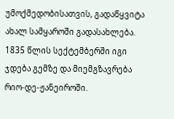უმოქმედობისათვის, გადაწყვიტა ახალ სამყაროში გადასახლება. 1835 წლის სექტემბერში იგი ჯდება გემზე და მიემგზავრება რიო-დე-ჟანეიროში.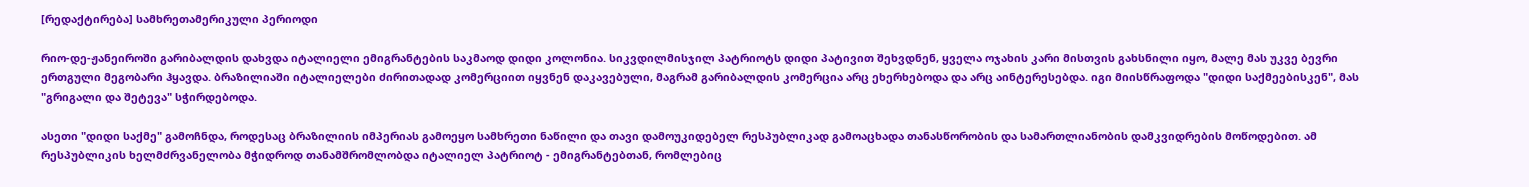[რედაქტირება] სამხრეთამერიკული პერიოდი

რიო-დე-ჟანეიროში გარიბალდის დახვდა იტალიელი ემიგრანტების საკმაოდ დიდი კოლონია. სიკვდილმისჯილ პატრიოტს დიდი პატივით შეხვდნენ, ყველა ოჯახის კარი მისთვის გახსნილი იყო, მალე მას უკვე ბევრი ერთგული მეგობარი ჰყავდა. ბრაზილიაში იტალიელები ძირითადად კომერციით იყვნენ დაკავებული, მაგრამ გარიბალდის კომერცია არც ეხერხებოდა და არც აინტერესებდა. იგი მიისწრაფოდა "დიდი საქმეებისკენ", მას "გრიგალი და შეტევა" სჭირდებოდა.

ასეთი "დიდი საქმე" გამოჩნდა, როდესაც ბრაზილიის იმპერიას გამოეყო სამხრეთი ნაწილი და თავი დამოუკიდებელ რესპუბლიკად გამოაცხადა თანასწორობის და სამართლიანობის დამკვიდრების მოწოდებით. ამ რესპუბლიკის ხელმძრვანელობა მჭიდროდ თანამშრომლობდა იტალიელ პატრიოტ - ემიგრანტებთან, რომლებიც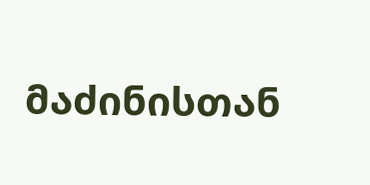მაძინისთან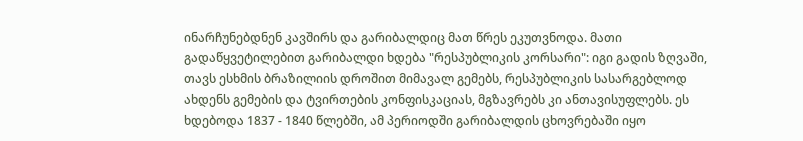ინარჩუნებდნენ კავშირს და გარიბალდიც მათ წრეს ეკუთვნოდა. მათი გადაწყვეტილებით გარიბალდი ხდება "რესპუბლიკის კორსარი": იგი გადის ზღვაში, თავს ესხმის ბრაზილიის დროშით მიმავალ გემებს, რესპუბლიკის სასარგებლოდ ახდენს გემების და ტვირთების კონფისკაციას, მგზავრებს კი ანთავისუფლებს. ეს ხდებოდა 1837 - 1840 წლებში, ამ პერიოდში გარიბალდის ცხოვრებაში იყო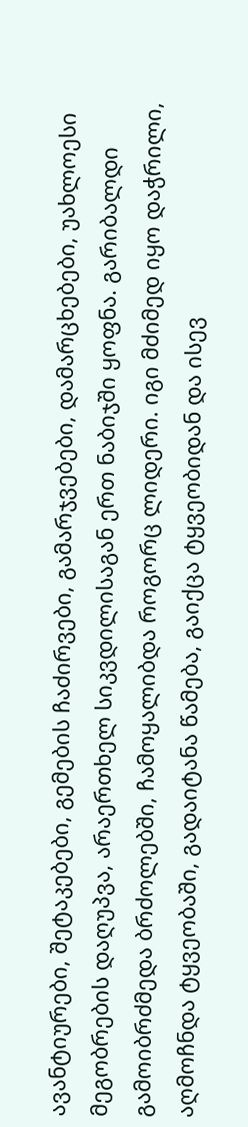ავანტიურები, შეტაკებები, გემების ჩაძირვები, გამარჯვებები, დამარცხებები, უახლოესი მეგობრების დაღუპვა, არაერთხელ სიკვდილისაგან ერთ ნაბიჯში ყოფნა. გარიბალდი გამოიბრძმედა ბრძოლებში, ჩამოყალიბდა როგორც ლიდერი. იგი მძიმედ იყო დაჭრილი, აღმოჩნდა ტყვეობაში, გადაიტანა წამება, გაიქცა ტყვეობიდან და ისევ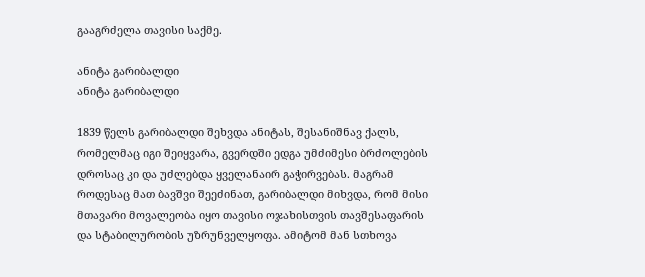გააგრძელა თავისი საქმე.

ანიტა გარიბალდი
ანიტა გარიბალდი

1839 წელს გარიბალდი შეხვდა ანიტას, შესანიშნავ ქალს, რომელმაც იგი შეიყვარა, გვერდში ედგა უმძიმესი ბრძოლების დროსაც კი და უძლებდა ყველანაირ გაჭირვებას. მაგრამ როდესაც მათ ბავშვი შეეძინათ, გარიბალდი მიხვდა, რომ მისი მთავარი მოვალეობა იყო თავისი ოჯახისთვის თავშესაფარის და სტაბილურობის უზრუნველყოფა. ამიტომ მან სთხოვა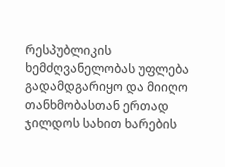რესპუბლიკის ხემძღვანელობას უფლება გადამდგარიყო და მიიღო თანხმობასთან ერთად ჯილდოს სახით ხარების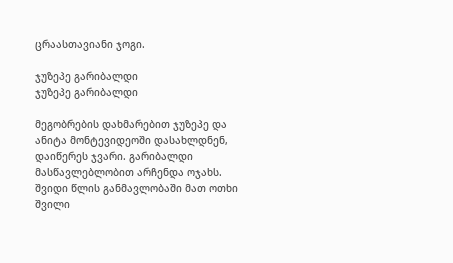ცრაასთავიანი ჯოგი.

ჯუზეპე გარიბალდი
ჯუზეპე გარიბალდი

მეგობრების დახმარებით ჯუზეპე და ანიტა მონტევიდეოში დასახლდნენ, დაიწერეს ჯვარი. გარიბალდი მასწავლებლობით არჩენდა ოჯახს. შვიდი წლის განმავლობაში მათ ოთხი შვილი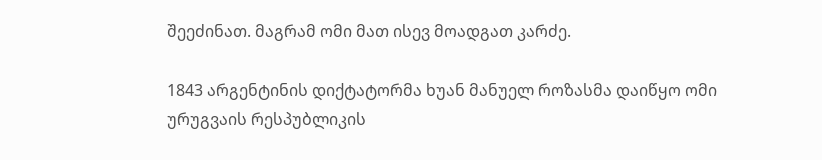შეეძინათ. მაგრამ ომი მათ ისევ მოადგათ კარძე.

1843 არგენტინის დიქტატორმა ხუან მანუელ როზასმა დაიწყო ომი ურუგვაის რესპუბლიკის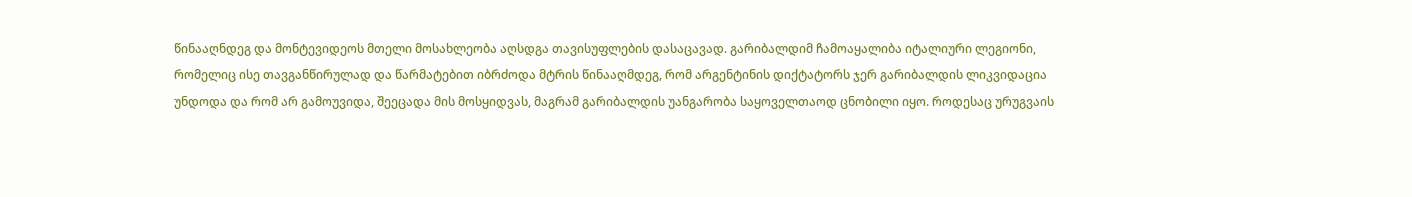წინააღნდეგ და მონტევიდეოს მთელი მოსახლეობა აღსდგა თავისუფლების დასაცავად. გარიბალდიმ ჩამოაყალიბა იტალიური ლეგიონი, რომელიც ისე თავგანწირულად და წარმატებით იბრძოდა მტრის წინააღმდეგ, რომ არგენტინის დიქტატორს ჯერ გარიბალდის ლიკვიდაცია უნდოდა და რომ არ გამოუვიდა, შეეცადა მის მოსყიდვას, მაგრამ გარიბალდის უანგარობა საყოველთაოდ ცნობილი იყო. როდესაც ურუგვაის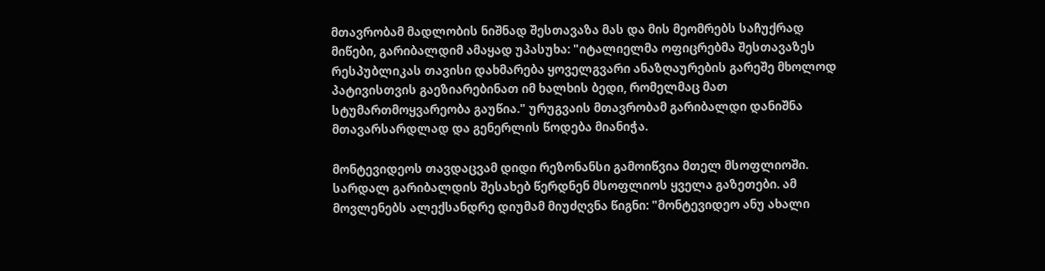მთავრობამ მადლობის ნიშნად შესთავაზა მას და მის მეომრებს საჩუქრად მიწები, გარიბალდიმ ამაყად უპასუხა: "იტალიელმა ოფიცრებმა შესთავაზეს რესპუბლიკას თავისი დახმარება ყოველგვარი ანაზღაურების გარეშე მხოლოდ პატივისთვის გაეზიარებინათ იმ ხალხის ბედი, რომელმაც მათ სტუმართმოყვარეობა გაუწია." ურუგვაის მთავრობამ გარიბალდი დანიშნა მთავარსარდლად და გენერლის წოდება მიანიჭა.

მონტევიდეოს თავდაცვამ დიდი რეზონანსი გამოიწვია მთელ მსოფლიოში. სარდალ გარიბალდის შესახებ წერდნენ მსოფლიოს ყველა გაზეთები. ამ მოვლენებს ალექსანდრე დიუმამ მიუძღვნა წიგნი: "მონტევიდეო ანუ ახალი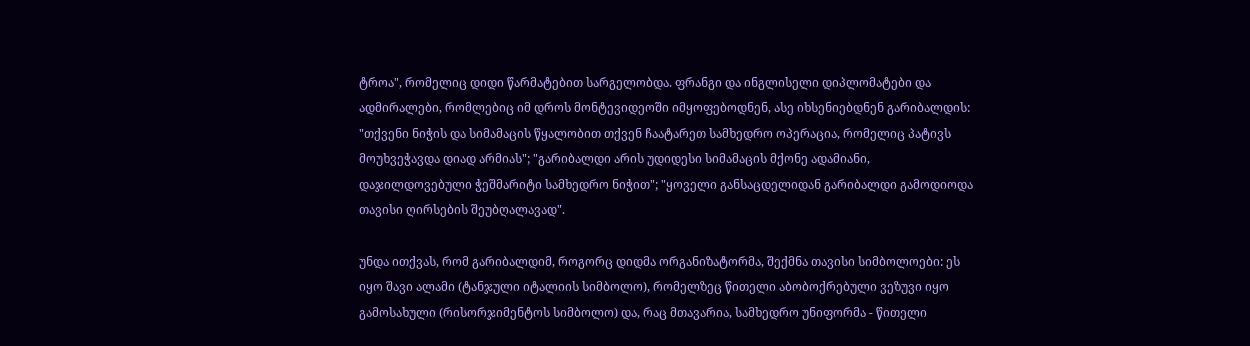ტროა", რომელიც დიდი წარმატებით სარგელობდა. ფრანგი და ინგლისელი დიპლომატები და ადმირალები, რომლებიც იმ დროს მონტევიდეოში იმყოფებოდნენ, ასე იხსენიებდნენ გარიბალდის: "თქვენი ნიჭის და სიმამაცის წყალობით თქვენ ჩაატარეთ სამხედრო ოპერაცია, რომელიც პატივს მოუხვეჭავდა დიად არმიას"; "გარიბალდი არის უდიდესი სიმამაცის მქონე ადამიანი, დაჯილდოვებული ჭეშმარიტი სამხედრო ნიჭით"; "ყოველი განსაცდელიდან გარიბალდი გამოდიოდა თავისი ღირსების შეუბღალავად".

უნდა ითქვას, რომ გარიბალდიმ, როგორც დიდმა ორგანიზატორმა, შექმნა თავისი სიმბოლოები: ეს იყო შავი ალამი (ტანჯული იტალიის სიმბოლო), რომელზეც წითელი აბობოქრებული ვეზუვი იყო გამოსახული (რისორჯიმენტოს სიმბოლო) და, რაც მთავარია, სამხედრო უნიფორმა - წითელი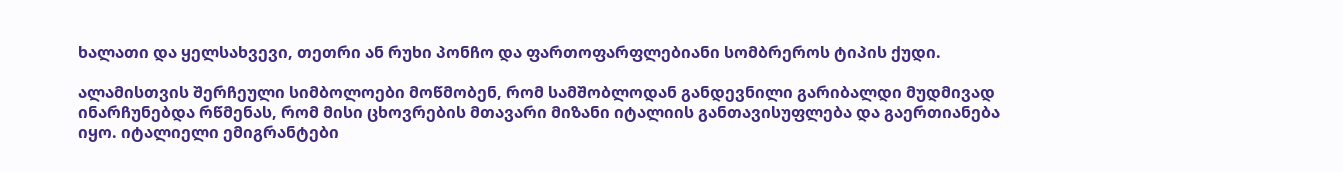ხალათი და ყელსახვევი, თეთრი ან რუხი პონჩო და ფართოფარფლებიანი სომბრეროს ტიპის ქუდი.

ალამისთვის შერჩეული სიმბოლოები მოწმობენ, რომ სამშობლოდან განდევნილი გარიბალდი მუდმივად ინარჩუნებდა რწმენას, რომ მისი ცხოვრების მთავარი მიზანი იტალიის განთავისუფლება და გაერთიანება იყო. იტალიელი ემიგრანტები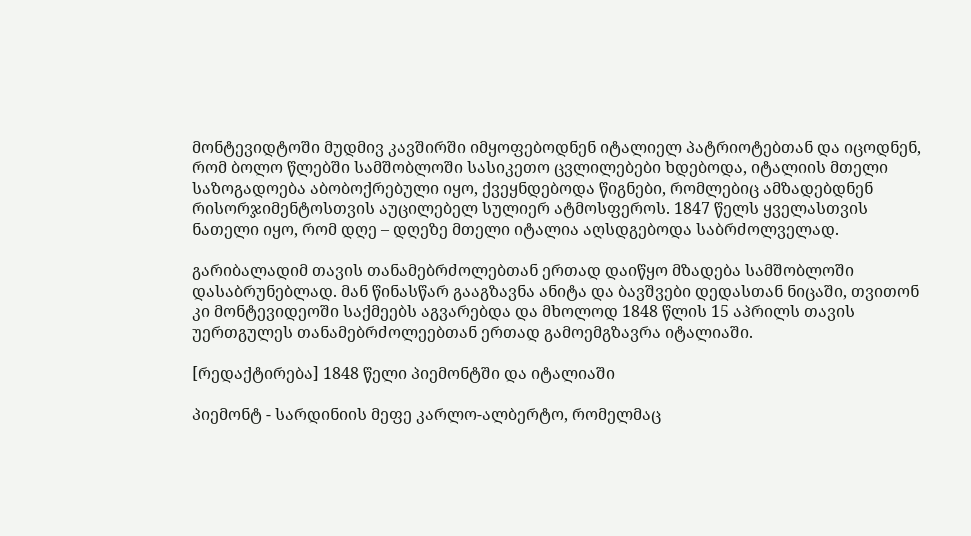მონტევიდტოში მუდმივ კავშირში იმყოფებოდნენ იტალიელ პატრიოტებთან და იცოდნენ, რომ ბოლო წლებში სამშობლოში სასიკეთო ცვლილებები ხდებოდა, იტალიის მთელი საზოგადოება აბობოქრებული იყო, ქვეყნდებოდა წიგნები, რომლებიც ამზადებდნენ რისორჯიმენტოსთვის აუცილებელ სულიერ ატმოსფეროს. 1847 წელს ყველასთვის ნათელი იყო, რომ დღე – დღეზე მთელი იტალია აღსდგებოდა საბრძოლველად.

გარიბალადიმ თავის თანამებრძოლებთან ერთად დაიწყო მზადება სამშობლოში დასაბრუნებლად. მან წინასწარ გააგზავნა ანიტა და ბავშვები დედასთან ნიცაში, თვითონ კი მონტევიდეოში საქმეებს აგვარებდა და მხოლოდ 1848 წლის 15 აპრილს თავის უერთგულეს თანამებრძოლეებთან ერთად გამოემგზავრა იტალიაში.

[რედაქტირება] 1848 წელი პიემონტში და იტალიაში

პიემონტ - სარდინიის მეფე კარლო-ალბერტო, რომელმაც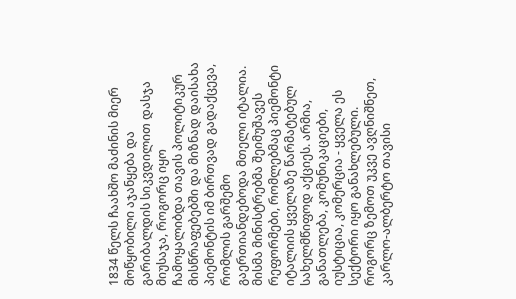1834 წელს ჩაახშო მაძინის მიერ მოწყობილი აჯანყება და გარიბალდის სიკვდილით დასჯა მიუსაჯა, როგორც იყო ჩამოყალიბდა თავის პოლიტიკურ მისწრაფებებში და მიზნად დაისახა პიემონტის იმ ბირთვად გადაქცევა, რომლის გარშემო გაერთიანდებოდა მთელი იტალია. მისმა მინისტრებმა შეიმუშავეს რეფორმები, რომლებმაც პიემონტი იტალიის ყველაზე წარმატებულ სახელმწიფოდ აქციეს. არმია, განათლება, კომუნიკაციები, იუსტიცია, კომერცია - ყველა ეს სექტორი იყო განახლებული. როგორც ზემოთ უკვე ავღნიშნეთ, კარლო-ალბერტო თავისი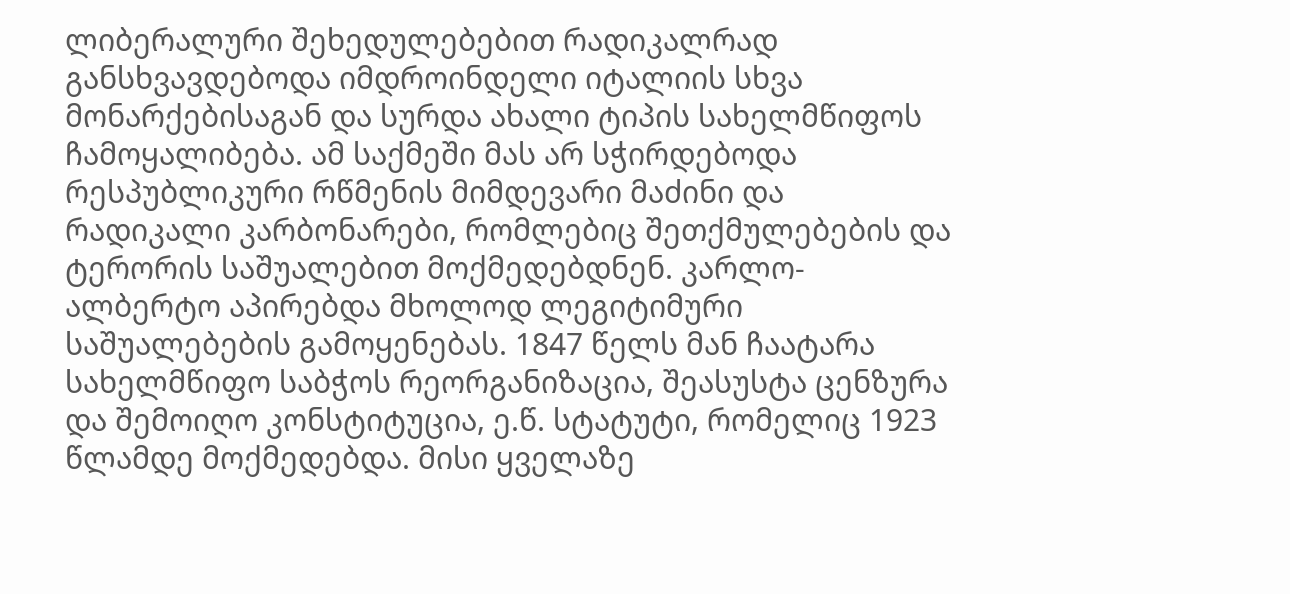ლიბერალური შეხედულებებით რადიკალრად განსხვავდებოდა იმდროინდელი იტალიის სხვა მონარქებისაგან და სურდა ახალი ტიპის სახელმწიფოს ჩამოყალიბება. ამ საქმეში მას არ სჭირდებოდა რესპუბლიკური რწმენის მიმდევარი მაძინი და რადიკალი კარბონარები, რომლებიც შეთქმულებების და ტერორის საშუალებით მოქმედებდნენ. კარლო-ალბერტო აპირებდა მხოლოდ ლეგიტიმური საშუალებების გამოყენებას. 1847 წელს მან ჩაატარა სახელმწიფო საბჭოს რეორგანიზაცია, შეასუსტა ცენზურა და შემოიღო კონსტიტუცია, ე.წ. სტატუტი, რომელიც 1923 წლამდე მოქმედებდა. მისი ყველაზე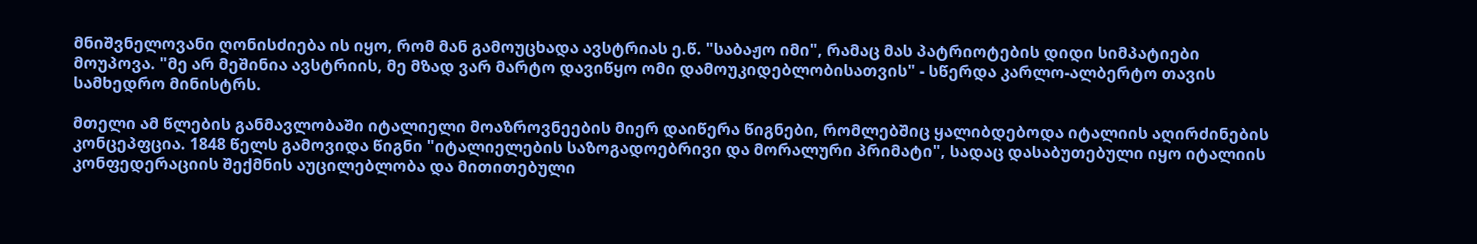მნიშვნელოვანი ღონისძიება ის იყო, რომ მან გამოუცხადა ავსტრიას ე.წ. "საბაჟო იმი", რამაც მას პატრიოტების დიდი სიმპატიები მოუპოვა. "მე არ მეშინია ავსტრიის, მე მზად ვარ მარტო დავიწყო ომი დამოუკიდებლობისათვის" - სწერდა კარლო-ალბერტო თავის სამხედრო მინისტრს.

მთელი ამ წლების განმავლობაში იტალიელი მოაზროვნეების მიერ დაიწერა წიგნები, რომლებშიც ყალიბდებოდა იტალიის აღირძინების კონცეპფცია. 1848 წელს გამოვიდა წიგნი "იტალიელების საზოგადოებრივი და მორალური პრიმატი", სადაც დასაბუთებული იყო იტალიის კონფედერაციის შექმნის აუცილებლობა და მითითებული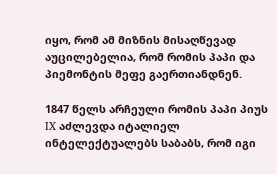იყო, რომ ამ მიზნის მისაღწევად აუცილებელია, რომ რომის პაპი და პიემონტის მეფე გაერთიანდნენ.

1847 წელს არჩეული რომის პაპი პიუს IX აძლევდა იტალიელ ინტელექტუალებს საბაბს, რომ იგი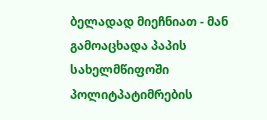ბელადად მიეჩნიათ - მან გამოაცხადა პაპის სახელმწიფოში პოლიტპატიმრების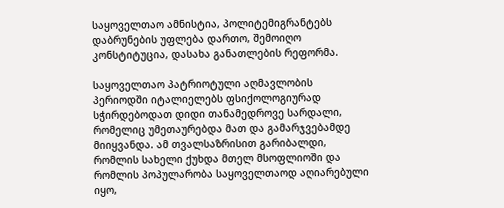საყოველთაო ამნისტია, პოლიტემიგრანტებს დაბრუნების უფლება დართო, შემოიღო კონსტიტუცია, დასახა განათლების რეფორმა.

საყოველთაო პატრიოტული აღმავლობის პერიოდში იტალიელებს ფსიქოლოგიურად სჭირდებოდათ დიდი თანამედროვე სარდალი, რომელიც უმეთაურებდა მათ და გამარჯვებამდე მიიყვანდა. ამ თვალსაზრისით გარიბალდი, რომლის სახელი ქუხდა მთელ მსოფლიოში და რომლის პოპულარობა საყოველთაოდ აღიარებული იყო,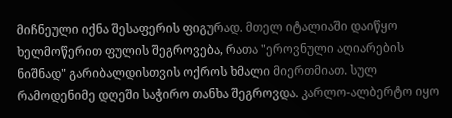მიჩნეული იქნა შესაფერის ფიგურად. მთელ იტალიაში დაიწყო ხელმოწერით ფულის შეგროვება, რათა "ეროვნული აღიარების ნიშნად" გარიბალდისთვის ოქროს ხმალი მიერთმიათ. სულ რამოდენიმე დღეში საჭირო თანხა შეგროვდა. კარლო-ალბერტო იყო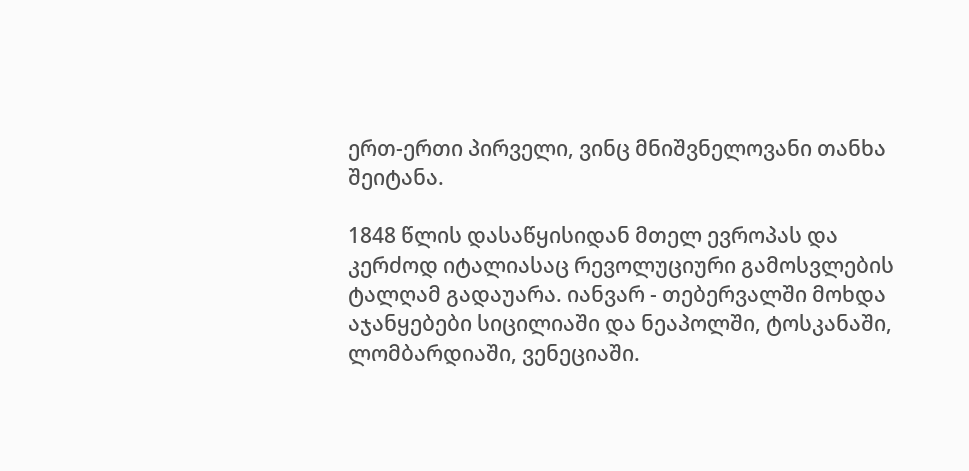ერთ-ერთი პირველი, ვინც მნიშვნელოვანი თანხა შეიტანა.

1848 წლის დასაწყისიდან მთელ ევროპას და კერძოდ იტალიასაც რევოლუციური გამოსვლების ტალღამ გადაუარა. იანვარ - თებერვალში მოხდა აჯანყებები სიცილიაში და ნეაპოლში, ტოსკანაში, ლომბარდიაში, ვენეციაში.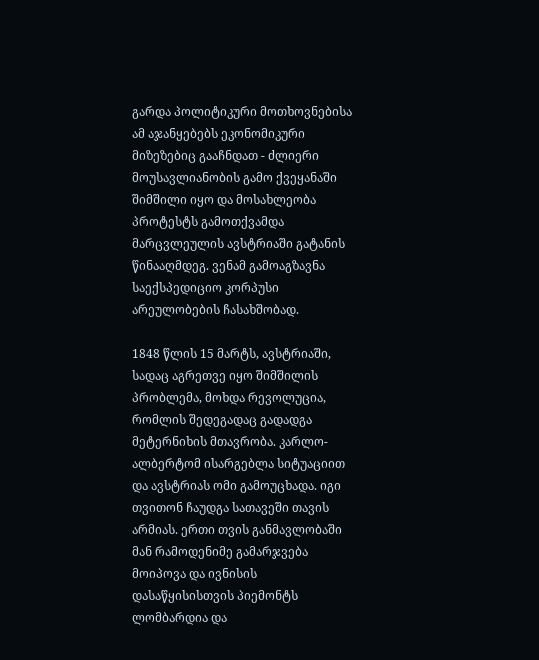გარდა პოლიტიკური მოთხოვნებისა ამ აჯანყებებს ეკონომიკური მიზეზებიც გააჩნდათ - ძლიერი მოუსავლიანობის გამო ქვეყანაში შიმშილი იყო და მოსახლეობა პროტესტს გამოთქვამდა მარცვლეულის ავსტრიაში გატანის წინააღმდეგ. ვენამ გამოაგზავნა საექსპედიციო კორპუსი არეულობების ჩასახშობად.

1848 წლის 15 მარტს, ავსტრიაში, სადაც აგრეთვე იყო შიმშილის პრობლემა, მოხდა რევოლუცია, რომლის შედეგადაც გადადგა მეტერნიხის მთავრობა. კარლო-ალბერტომ ისარგებლა სიტუაციით და ავსტრიას ომი გამოუცხადა. იგი თვითონ ჩაუდგა სათავეში თავის არმიას. ერთი თვის განმავლობაში მან რამოდენიმე გამარჯვება მოიპოვა და ივნისის დასაწყისისთვის პიემონტს ლომბარდია და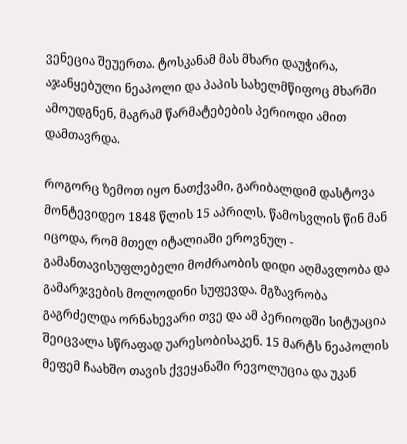ვენეცია შეუერთა. ტოსკანამ მას მხარი დაუჭირა, აჯანყებული ნეაპოლი და პაპის სახელმწიფოც მხარში ამოუდგნენ, მაგრამ წარმატებების პერიოდი ამით დამთავრდა.

როგორც ზემოთ იყო ნათქვამი, გარიბალდიმ დასტოვა მონტევიდეო 1848 წლის 15 აპრილს. წამოსვლის წინ მან იცოდა, რომ მთელ იტალიაში ეროვნულ - გამანთავისუფლებელი მოძრაობის დიდი აღმავლობა და გამარჯვების მოლოდინი სუფევდა. მგზავრობა გაგრძელდა ორნახევარი თვე და ამ პერიოდში სიტუაცია შეიცვალა სწრაფად უარესობისაკენ. 15 მარტს ნეაპოლის მეფემ ჩაახშო თავის ქვეყანაში რევოლუცია და უკან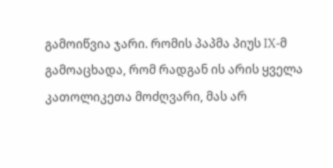გამოიწვია ჯარი. რომის პაპმა პიუს IX-მ გამოაცხადა, რომ რადგან ის არის ყველა კათოლიკეთა მოძღვარი, მას არ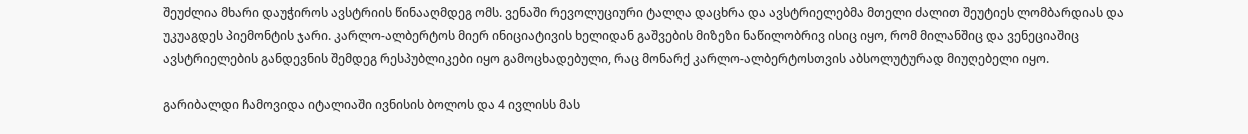შეუძლია მხარი დაუჭიროს ავსტრიის წინააღმდეგ ომს. ვენაში რევოლუციური ტალღა დაცხრა და ავსტრიელებმა მთელი ძალით შეუტიეს ლომბარდიას და უკუაგდეს პიემონტის ჯარი. კარლო-ალბერტოს მიერ ინიციატივის ხელიდან გაშვების მიზეზი ნაწილობრივ ისიც იყო, რომ მილანშიც და ვენეციაშიც ავსტრიელების განდევნის შემდეგ რესპუბლიკები იყო გამოცხადებული, რაც მონარქ კარლო-ალბერტოსთვის აბსოლუტურად მიუღებელი იყო.

გარიბალდი ჩამოვიდა იტალიაში ივნისის ბოლოს და 4 ივლისს მას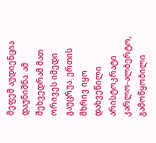მეფემ აუდიენცია დაუნიშნა. ამ შეხვედრამ მათ ორივეს იმედი გაუცრუა. ერთის მხრივ იყო დახვეწილი არისტოკრატი კარლო-ალბერტო, გამოწყობილი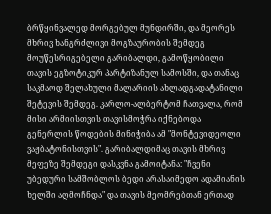ბრწყინვალედ მორგებულ მუნდირში, და მეორეს მხრივ ხანგრძლივი მოგზაურობის შემდეგ მოუწესრიგებელი გარიბალდი, გამოწყობილი თავის ეგზოტიკურ პარტიზანულ სამოსში, და თანაც საკმაოდ შელახული მალარიის ახლადგადატანილი შეტევის შემდეგ. კარლო-ალბერტომ ჩათვალა, რომ მისი არმიისთვის თავისმოჭრა იქნებოდა გენერლის წოდების მინიჭიბა ამ "მონტევიდეოლი ვაჟბატონისთვის". გარიბალდიმაც თავის მხრივ მეფეზე შემდეგი დასკვნა გამოიტანა: "ჩვენი უბედური სამშობლოს ბედი არასაიმედო ადამიანის ხელში აღმოჩნდა" და თავის მეომრებთან ერთად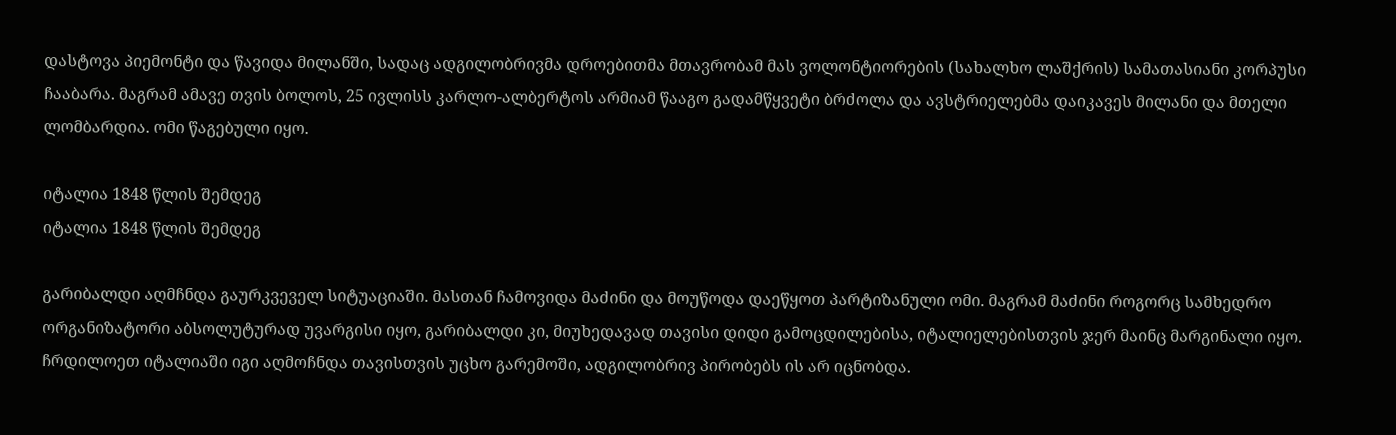დასტოვა პიემონტი და წავიდა მილანში, სადაც ადგილობრივმა დროებითმა მთავრობამ მას ვოლონტიორების (სახალხო ლაშქრის) სამათასიანი კორპუსი ჩააბარა. მაგრამ ამავე თვის ბოლოს, 25 ივლისს კარლო-ალბერტოს არმიამ წააგო გადამწყვეტი ბრძოლა და ავსტრიელებმა დაიკავეს მილანი და მთელი ლომბარდია. ომი წაგებული იყო.

იტალია 1848 წლის შემდეგ
იტალია 1848 წლის შემდეგ

გარიბალდი აღმჩნდა გაურკვეველ სიტუაციაში. მასთან ჩამოვიდა მაძინი და მოუწოდა დაეწყოთ პარტიზანული ომი. მაგრამ მაძინი როგორც სამხედრო ორგანიზატორი აბსოლუტურად უვარგისი იყო, გარიბალდი კი, მიუხედავად თავისი დიდი გამოცდილებისა, იტალიელებისთვის ჯერ მაინც მარგინალი იყო. ჩრდილოეთ იტალიაში იგი აღმოჩნდა თავისთვის უცხო გარემოში, ადგილობრივ პირობებს ის არ იცნობდა.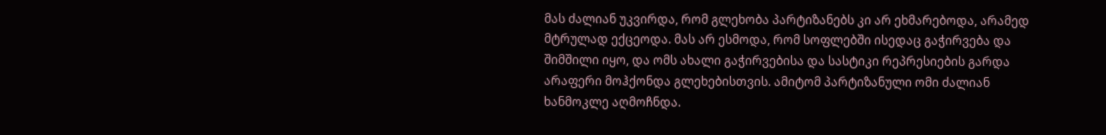მას ძალიან უკვირდა, რომ გლეხობა პარტიზანებს კი არ ეხმარებოდა, არამედ მტრულად ექცეოდა. მას არ ესმოდა, რომ სოფლებში ისედაც გაჭირვება და შიმშილი იყო, და ომს ახალი გაჭირვებისა და სასტიკი რეპრესიების გარდა არაფერი მოჰქონდა გლეხებისთვის. ამიტომ პარტიზანული ომი ძალიან ხანმოკლე აღმოჩნდა.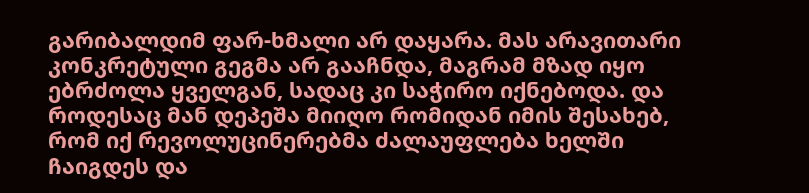გარიბალდიმ ფარ-ხმალი არ დაყარა. მას არავითარი კონკრეტული გეგმა არ გააჩნდა, მაგრამ მზად იყო ებრძოლა ყველგან, სადაც კი საჭირო იქნებოდა. და როდესაც მან დეპეშა მიიღო რომიდან იმის შესახებ, რომ იქ რევოლუცინერებმა ძალაუფლება ხელში ჩაიგდეს და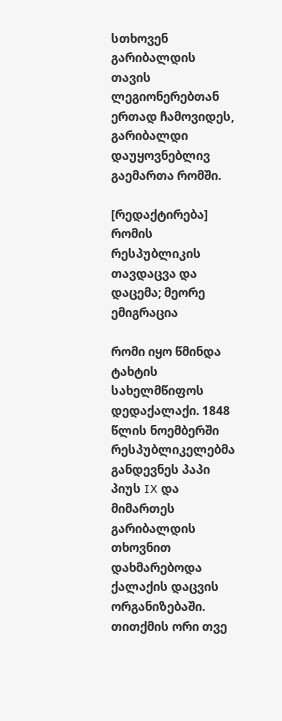სთხოვენ გარიბალდის თავის ლეგიონერებთან ერთად ჩამოვიდეს, გარიბალდი დაუყოვნებლივ გაემართა რომში.

[რედაქტირება] რომის რესპუბლიკის თავდაცვა და დაცემა; მეორე ემიგრაცია

რომი იყო წმინდა ტახტის სახელმწიფოს დედაქალაქი. 1848 წლის ნოემბერში რესპუბლიკელებმა განდევნეს პაპი პიუს IX და მიმართეს გარიბალდის თხოვნით დახმარებოდა ქალაქის დაცვის ორგანიზებაში. თითქმის ორი თვე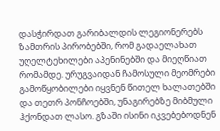დასჭირდათ გარიბალდის ლეგიონერებს ზამთრის პირობებში, რომ გადაელახათ უღელტეხილები აპენინებში და მიეღწიათ რომამდე. ურუგვაიდან ჩამოსული მეომრები გამოწყობილები იყვნენ წითელ ხალათებში და თეთრ პონჩოებში, უნაგირებზე მიბმული ჰქონდათ ლასო. გზაში ისინი იკვებებოდნენ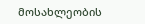მოსახლეობის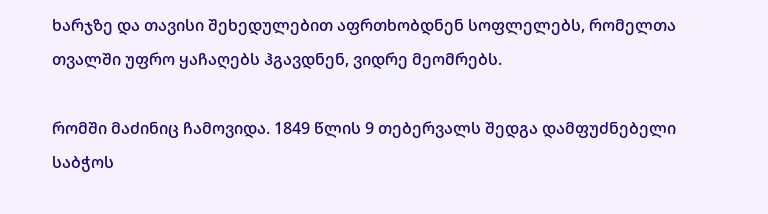ხარჯზე და თავისი შეხედულებით აფრთხობდნენ სოფლელებს, რომელთა თვალში უფრო ყაჩაღებს ჰგავდნენ, ვიდრე მეომრებს.

რომში მაძინიც ჩამოვიდა. 1849 წლის 9 თებერვალს შედგა დამფუძნებელი საბჭოს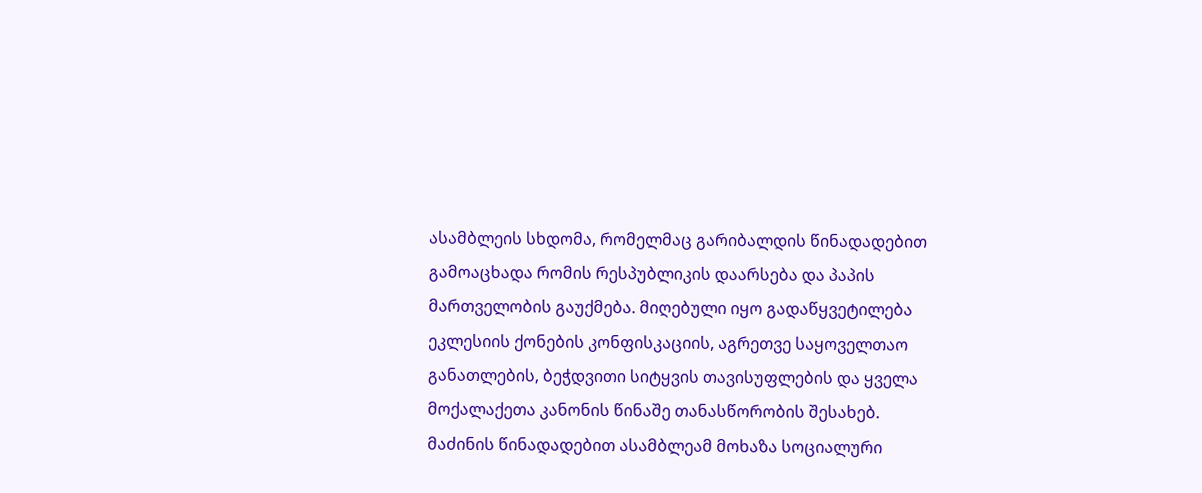ასამბლეის სხდომა, რომელმაც გარიბალდის წინადადებით გამოაცხადა რომის რესპუბლიკის დაარსება და პაპის მართველობის გაუქმება. მიღებული იყო გადაწყვეტილება ეკლესიის ქონების კონფისკაციის, აგრეთვე საყოველთაო განათლების, ბეჭდვითი სიტყვის თავისუფლების და ყველა მოქალაქეთა კანონის წინაშე თანასწორობის შესახებ. მაძინის წინადადებით ასამბლეამ მოხაზა სოციალური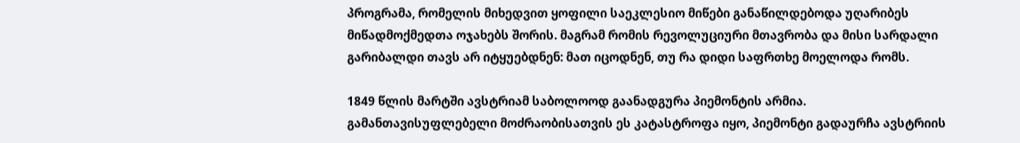პროგრამა, რომელის მიხედვით ყოფილი საეკლესიო მიწები განაწილდებოდა უღარიბეს მიწადმოქმედთა ოჯახებს შორის. მაგრამ რომის რევოლუციური მთავრობა და მისი სარდალი გარიბალდი თავს არ იტყუებდნენ: მათ იცოდნენ, თუ რა დიდი საფრთხე მოელოდა რომს.

1849 წლის მარტში ავსტრიამ საბოლოოდ გაანადგურა პიემონტის არმია. გამანთავისუფლებელი მოძრაობისათვის ეს კატასტროფა იყო, პიემონტი გადაურჩა ავსტრიის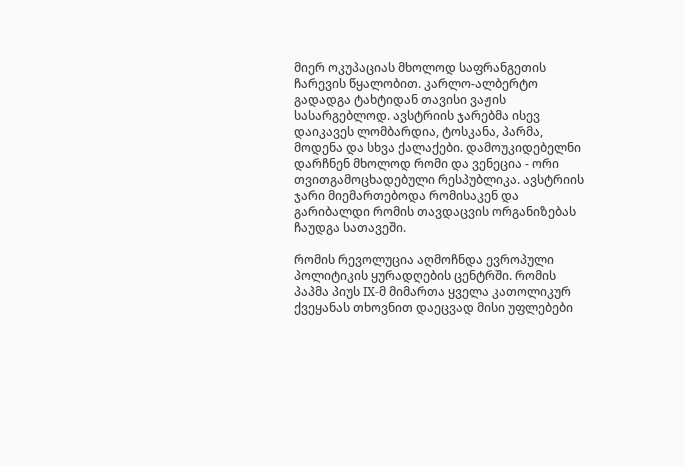მიერ ოკუპაციას მხოლოდ საფრანგეთის ჩარევის წყალობით. კარლო-ალბერტო გადადგა ტახტიდან თავისი ვაჟის სასარგებლოდ. ავსტრიის ჯარებმა ისევ დაიკავეს ლომბარდია, ტოსკანა, პარმა, მოდენა და სხვა ქალაქები. დამოუკიდებელნი დარჩნენ მხოლოდ რომი და ვენეცია - ორი თვითგამოცხადებული რესპუბლიკა. ავსტრიის ჯარი მიემართებოდა რომისაკენ და გარიბალდი რომის თავდაცვის ორგანიზებას ჩაუდგა სათავეში.

რომის რევოლუცია აღმოჩნდა ევროპული პოლიტიკის ყურადღების ცენტრში. რომის პაპმა პიუს IX-მ მიმართა ყველა კათოლიკურ ქვეყანას თხოვნით დაეცვად მისი უფლებები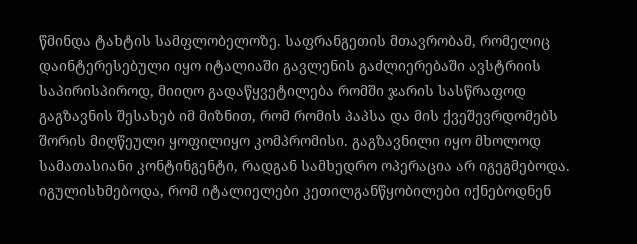წმინდა ტახტის სამფლობელოზე. საფრანგეთის მთავრობამ, რომელიც დაინტერესებული იყო იტალიაში გავლენის გაძლიერებაში ავსტრიის საპირისპიროდ, მიიღო გადაწყვეტილება რომში ჯარის სასწრაფოდ გაგზავნის შესახებ იმ მიზნით, რომ რომის პაპსა და მის ქვეშევრდომებს შორის მიღწეული ყოფილიყო კომპრომისი. გაგზავნილი იყო მხოლოდ სამათასიანი კონტინგენტი, რადგან სამხედრო ოპერაცია არ იგეგმებოდა. იგულისხმებოდა, რომ იტალიელები კეთილგანწყობილები იქნებოდნენ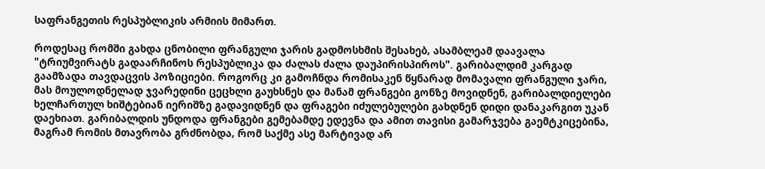საფრანგეთის რესპუბლიკის არმიის მიმართ.

როდესაც რომში გახდა ცნობილი ფრანგული ჯარის გადმოსხმის შესახებ, ასამბლეამ დაავალა "ტრიუმვირატს გადაარჩინოს რესპუბლიკა და ძალას ძალა დაუპირისპიროს". გარიბალდიმ კარგად გაამზადა თავდაცვის პოზიციები. როგორც კი გამოჩნდა რომისაკენ წყნარად მომავალი ფრანგული ჯარი, მას მოულოდნელად ჯვარედინი ცეცხლი გაუხსნეს და მანამ ფრანგები გონზე მოვიდნენ, გარიბალდიელები ხელჩართულ ხიშტებიან იერიშზე გადავიდნენ და ფრაგები იძულებულები გახდნენ დიდი დანაკარგით უკან დაეხიათ. გარიბალდის უნდოდა ფრანგები გემებამდე ედევნა და ამით თავისი გამარჯვება გაემტკიცებინა, მაგრამ რომის მთავრობა გრძნობდა, რომ საქმე ასე მარტივად არ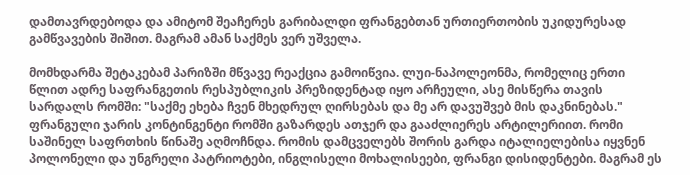დამთავრდებოდა და ამიტომ შეაჩერეს გარიბალდი ფრანგებთან ურთიერთობის უკიდურესად გამწვავების შიშით. მაგრამ ამან საქმეს ვერ უშველა.

მომხდარმა შეტაკებამ პარიზში მწვავე რეაქცია გამოიწვია. ლუი-ნაპოლეონმა, რომელიც ერთი წლით ადრე საფრანგეთის რესპუბლიკის პრეზიდენტად იყო არჩეული, ასე მისწერა თავის სარდალს რომში: "საქმე ეხება ჩვენ მხედრულ ღირსებას და მე არ დავუშვებ მის დაკნინებას." ფრანგული ჯარის კონტინგენტი რომში გაზარდეს ათჯერ და გააძლიერეს არტილერიით. რომი საშინელ საფრთხის წინაშე აღმოჩნდა. რომის დამცველებს შორის გარდა იტალიელებისა იყვნენ პოლონელი და უნგრელი პატრიოტები, ინგლისელი მოხალისეები, ფრანგი დისიდენტები. მაგრამ ეს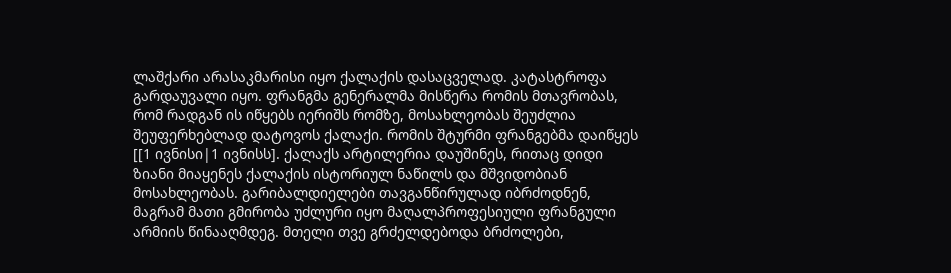ლაშქარი არასაკმარისი იყო ქალაქის დასაცველად. კატასტროფა გარდაუვალი იყო. ფრანგმა გენერალმა მისწერა რომის მთავრობას, რომ რადგან ის იწყებს იერიშს რომზე, მოსახლეობას შეუძლია შეუფერხებლად დატოვოს ქალაქი. რომის შტურმი ფრანგებმა დაიწყეს [[1 ივნისი|1 ივნისს]. ქალაქს არტილერია დაუშინეს, რითაც დიდი ზიანი მიაყენეს ქალაქის ისტორიულ ნაწილს და მშვიდობიან მოსახლეობას. გარიბალდიელები თავგანწირულად იბრძოდნენ, მაგრამ მათი გმირობა უძლური იყო მაღალპროფესიული ფრანგული არმიის წინააღმდეგ. მთელი თვე გრძელდებოდა ბრძოლები,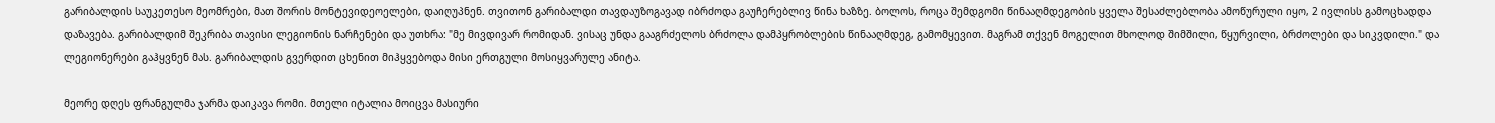გარიბალდის საუკეთესო მეომრები, მათ შორის მონტევიდეოელები, დაიღუპნენ. თვითონ გარიბალდი თავდაუზოგავად იბრძოდა გაუჩერებლივ წინა ხაზზე. ბოლოს, როცა შემდგომი წინააღმდეგობის ყველა შესაძლებლობა ამოწურული იყო, 2 ივლისს გამოცხადდა დაზავება. გარიბალდიმ შეკრიბა თავისი ლეგიონის ნარჩენები და უთხრა: "მე მივდივარ რომიდან. ვისაც უნდა გააგრძელოს ბრძოლა დამპყრობლების წინააღმდეგ, გამომყევით. მაგრამ თქვენ მოგელით მხოლოდ შიმშილი, წყურვილი, ბრძოლები და სიკვდილი." და ლეგიონერები გაჰყვნენ მას. გარიბალდის გვერდით ცხენით მიჰყვებოდა მისი ერთგული მოსიყვარულე ანიტა.

მეორე დღეს ფრანგულმა ჯარმა დაიკავა რომი. მთელი იტალია მოიცვა მასიური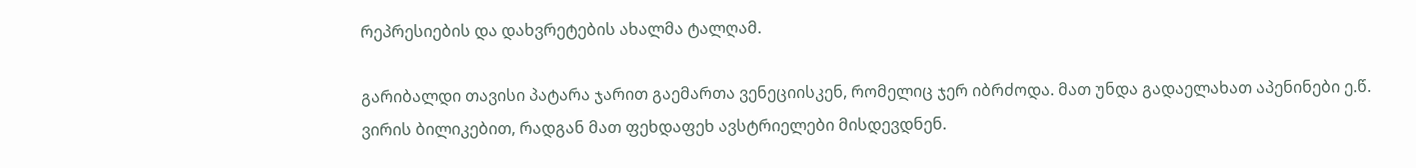რეპრესიების და დახვრეტების ახალმა ტალღამ.

გარიბალდი თავისი პატარა ჯარით გაემართა ვენეციისკენ, რომელიც ჯერ იბრძოდა. მათ უნდა გადაელახათ აპენინები ე.წ. ვირის ბილიკებით, რადგან მათ ფეხდაფეხ ავსტრიელები მისდევდნენ.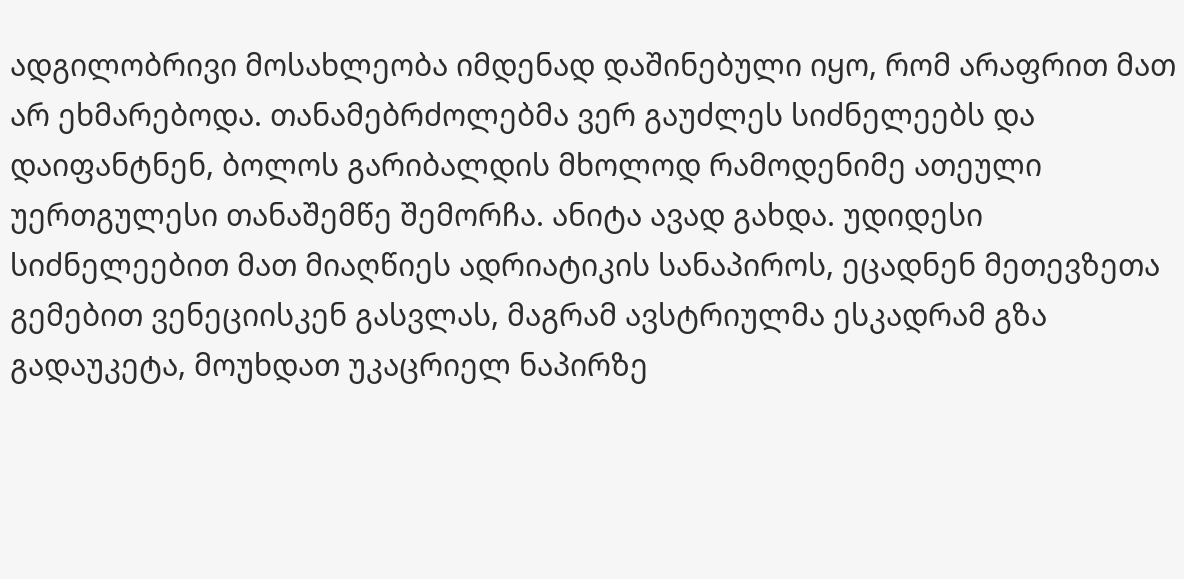ადგილობრივი მოსახლეობა იმდენად დაშინებული იყო, რომ არაფრით მათ არ ეხმარებოდა. თანამებრძოლებმა ვერ გაუძლეს სიძნელეებს და დაიფანტნენ, ბოლოს გარიბალდის მხოლოდ რამოდენიმე ათეული უერთგულესი თანაშემწე შემორჩა. ანიტა ავად გახდა. უდიდესი სიძნელეებით მათ მიაღწიეს ადრიატიკის სანაპიროს, ეცადნენ მეთევზეთა გემებით ვენეციისკენ გასვლას, მაგრამ ავსტრიულმა ესკადრამ გზა გადაუკეტა, მოუხდათ უკაცრიელ ნაპირზე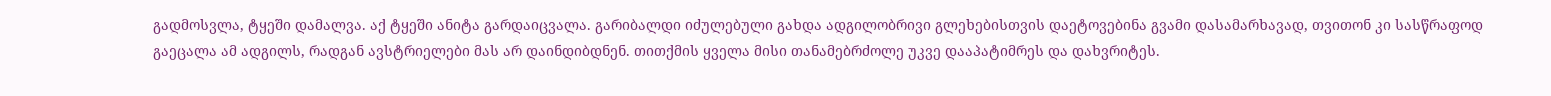გადმოსვლა, ტყეში დამალვა. აქ ტყეში ანიტა გარდაიცვალა. გარიბალდი იძულებული გახდა ადგილობრივი გლეხებისთვის დაეტოვებინა გვამი დასამარხავად, თვითონ კი სასწრაფოდ გაეცალა ამ ადგილს, რადგან ავსტრიელები მას არ დაინდიბდნენ. თითქმის ყველა მისი თანამებრძოლე უკვე დააპატიმრეს და დახვრიტეს.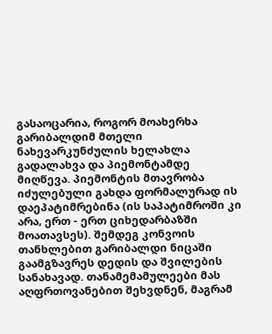გასაოცარია, როგორ მოახერხა გარიბალდიმ მთელი ნახევარკუნძულის ხელახლა გადალახვა და პიემონტამდე მიღწევა. პიემონტის მთავრობა იძულებული გახდა ფორმალურად ის დაეპატიმრებინა (ის საპატიმროში კი არა, ერთ - ერთ ციხედარბაზში მოათავსეს). შემდეგ კონვოის თანხლებით გარიბალდი ნიცაში გაამგზავრეს დედის და შვილების სანახავად. თანამემამულეები მას აღფრთოვანებით შეხვდნენ, მაგრამ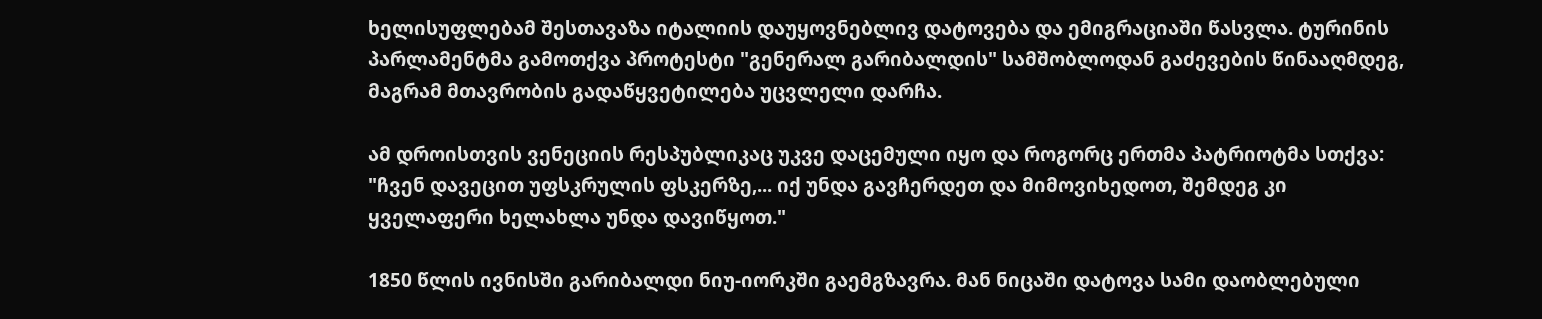ხელისუფლებამ შესთავაზა იტალიის დაუყოვნებლივ დატოვება და ემიგრაციაში წასვლა. ტურინის პარლამენტმა გამოთქვა პროტესტი "გენერალ გარიბალდის" სამშობლოდან გაძევების წინააღმდეგ, მაგრამ მთავრობის გადაწყვეტილება უცვლელი დარჩა.

ამ დროისთვის ვენეციის რესპუბლიკაც უკვე დაცემული იყო და როგორც ერთმა პატრიოტმა სთქვა: "ჩვენ დავეცით უფსკრულის ფსკერზე,... იქ უნდა გავჩერდეთ და მიმოვიხედოთ, შემდეგ კი ყველაფერი ხელახლა უნდა დავიწყოთ."

1850 წლის ივნისში გარიბალდი ნიუ-იორკში გაემგზავრა. მან ნიცაში დატოვა სამი დაობლებული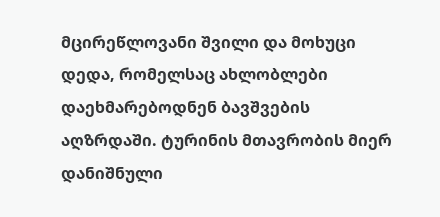მცირეწლოვანი შვილი და მოხუცი დედა, რომელსაც ახლობლები დაეხმარებოდნენ ბავშვების აღზრდაში. ტურინის მთავრობის მიერ დანიშნული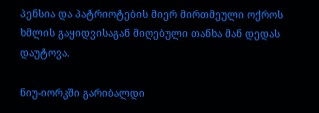პენსია და პატრიოტების მიერ მირთმეული ოქროს ხმლის გაყიდვისაგან მიღებული თანხა მან დედას დაუტოვა.

ნიუ-იორკში გარიბალდი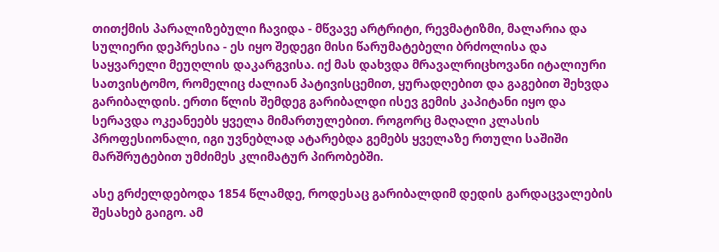თითქმის პარალიზებული ჩავიდა - მწვავე არტრიტი, რევმატიზმი, მალარია და სულიერი დეპრესია - ეს იყო შედეგი მისი წარუმატებელი ბრძოლისა და საყვარელი მეუღლის დაკარგვისა. იქ მას დახვდა მრავალრიცხოვანი იტალიური სათვისტომო, რომელიც ძალიან პატივისცემით, ყურადღებით და გაგებით შეხვდა გარიბალდის. ერთი წლის შემდეგ გარიბალდი ისევ გემის კაპიტანი იყო და სერავდა ოკეანეებს ყველა მიმართულებით. როგორც მაღალი კლასის პროფესიონალი, იგი უვნებლად ატარებდა გემებს ყველაზე რთული საშიში მარშრუტებით უმძიმეს კლიმატურ პირობებში.

ასე გრძელდებოდა 1854 წლამდე, როდესაც გარიბალდიმ დედის გარდაცვალების შესახებ გაიგო. ამ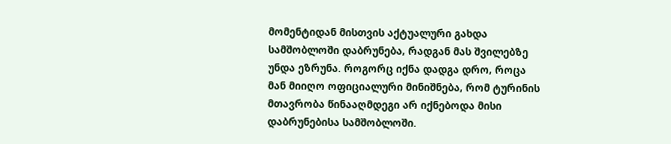მომენტიდან მისთვის აქტუალური გახდა სამშობლოში დაბრუნება, რადგან მას შვილებზე უნდა ეზრუნა. როგორც იქნა დადგა დრო, როცა მან მიიღო ოფიციალური მინიშნება, რომ ტურინის მთავრობა წინააღმდეგი არ იქნებოდა მისი დაბრუნებისა სამშობლოში.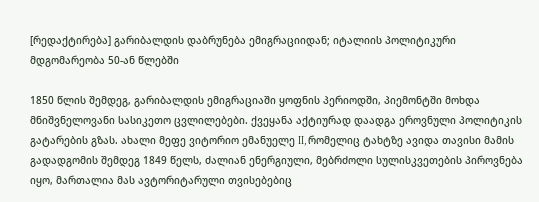[რედაქტირება] გარიბალდის დაბრუნება ემიგრაციიდან; იტალიის პოლიტიკური მდგომარეობა 50-ან წლებში

1850 წლის შემდეგ, გარიბალდის ემიგრაციაში ყოფნის პერიოდში, პიემონტში მოხდა მნიშვნელოვანი სასიკეთო ცვლილებები. ქვეყანა აქტიურად დაადგა ეროვნული პოლიტიკის გატარების გზას. ახალი მეფე ვიტორიო ემანუელე II, რომელიც ტახტზე ავიდა თავისი მამის გადადგომის შემდეგ 1849 წელს, ძალიან ენერგიული, მებრძოლი სულისკვეთების პიროვნება იყო, მართალია მას ავტორიტარული თვისებებიც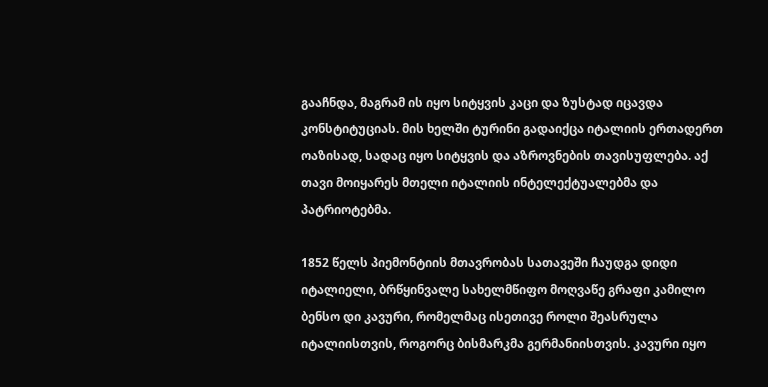გააჩნდა, მაგრამ ის იყო სიტყვის კაცი და ზუსტად იცავდა კონსტიტუციას. მის ხელში ტურინი გადაიქცა იტალიის ერთადერთ ოაზისად, სადაც იყო სიტყვის და აზროვნების თავისუფლება. აქ თავი მოიყარეს მთელი იტალიის ინტელექტუალებმა და პატრიოტებმა.

1852 წელს პიემონტიის მთავრობას სათავეში ჩაუდგა დიდი იტალიელი, ბრწყინვალე სახელმწიფო მოღვაწე გრაფი კამილო ბენსო დი კავური, რომელმაც ისეთივე როლი შეასრულა იტალიისთვის, როგორც ბისმარკმა გერმანიისთვის. კავური იყო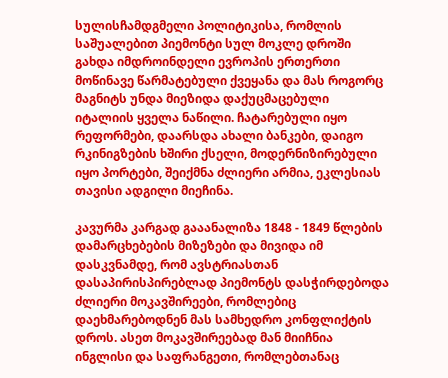სულისჩამდგმელი პოლიტიკისა, რომლის საშუალებით პიემონტი სულ მოკლე დროში გახდა იმდროინდელი ევროპის ერთერთი მოწინავე წარმატებული ქვეყანა და მას როგორც მაგნიტს უნდა მიეზიდა დაქუცმაცებული იტალიის ყველა ნაწილი. ჩატარებული იყო რეფორმები, დაარსდა ახალი ბანკები, დაიგო რკინიგზების ხშირი ქსელი, მოდერნიზირებული იყო პორტები, შეიქმნა ძლიერი არმია, ეკლესიას თავისი ადგილი მიეჩინა.

კავურმა კარგად გააანალიზა 1848 - 1849 წლების დამარცხებების მიზეზები და მივიდა იმ დასკვნამდე, რომ ავსტრიასთან დასაპირისპირებლად პიემონტს დასჭირდებოდა ძლიერი მოკავშირეები, რომლებიც დაეხმარებოდნენ მას სამხედრო კონფლიქტის დროს. ასეთ მოკავშირეებად მან მიიჩნია ინგლისი და საფრანგეთი, რომლებთანაც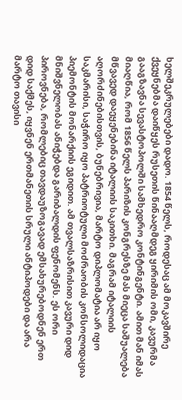ხელშეკრულებები დადო. 1854 წელს, როდესაც ამ მოკავშირე ქვეყნებმა დაიწყეს რუსეთის წინააღმდეგ ყირიმის ომი, კავურმა გააგზავნა სევასტოპოლში სამხედრო კონტინგენტი. ამით მან იმას მიაღწია, რომ 1856 წელს პარიზის კონგრესზე მას მიეცა საშუალება მწვავედ დაეყენებინა იტალიის საკითხი. მაგრამ იტალიის აღორძინებისთვის, ბუნებრივია, მარტო დიპლომატია არ იყო საკმარისი, საჭირო იყო პატრიოტული მოძრაობის კონსოლიდაცია პიემონტის მონარქიის ეგიდით. ამ თვალსაზრისით კავური დიდ მნიშვნელობას ანიჭებდა გარიბალდის ფენომენს. ეს ორი პიროვნება, რომლებიც თავდაუზოგავად ემსახურებოდნენ ერთ დიდ საქმეს, იყვნენ ერთმანეთის სრული ანტიპოდები და არა მარტო თავისი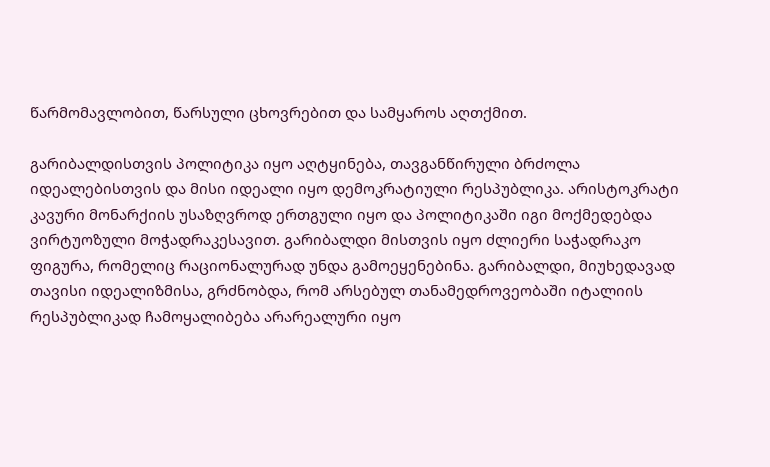წარმომავლობით, წარსული ცხოვრებით და სამყაროს აღთქმით.

გარიბალდისთვის პოლიტიკა იყო აღტყინება, თავგანწირული ბრძოლა იდეალებისთვის და მისი იდეალი იყო დემოკრატიული რესპუბლიკა. არისტოკრატი კავური მონარქიის უსაზღვროდ ერთგული იყო და პოლიტიკაში იგი მოქმედებდა ვირტუოზული მოჭადრაკესავით. გარიბალდი მისთვის იყო ძლიერი საჭადრაკო ფიგურა, რომელიც რაციონალურად უნდა გამოეყენებინა. გარიბალდი, მიუხედავად თავისი იდეალიზმისა, გრძნობდა, რომ არსებულ თანამედროვეობაში იტალიის რესპუბლიკად ჩამოყალიბება არარეალური იყო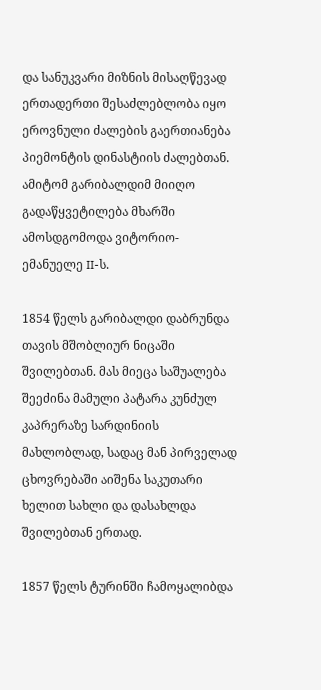და სანუკვარი მიზნის მისაღწევად ერთადერთი შესაძლებლობა იყო ეროვნული ძალების გაერთიანება პიემონტის დინასტიის ძალებთან. ამიტომ გარიბალდიმ მიიღო გადაწყვეტილება მხარში ამოსდგომოდა ვიტორიო-ემანუელე II-ს.

1854 წელს გარიბალდი დაბრუნდა თავის მშობლიურ ნიცაში შვილებთან. მას მიეცა საშუალება შეეძინა მამული პატარა კუნძულ კაპრერაზე სარდინიის მახლობლად, სადაც მან პირველად ცხოვრებაში აიშენა საკუთარი ხელით სახლი და დასახლდა შვილებთან ერთად.

1857 წელს ტურინში ჩამოყალიბდა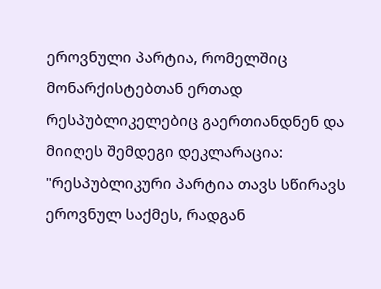ეროვნული პარტია, რომელშიც მონარქისტებთან ერთად რესპუბლიკელებიც გაერთიანდნენ და მიიღეს შემდეგი დეკლარაცია: "რესპუბლიკური პარტია თავს სწირავს ეროვნულ საქმეს, რადგან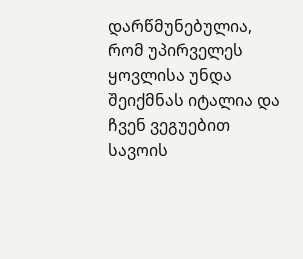დარწმუნებულია, რომ უპირველეს ყოვლისა უნდა შეიქმნას იტალია და ჩვენ ვეგუებით სავოის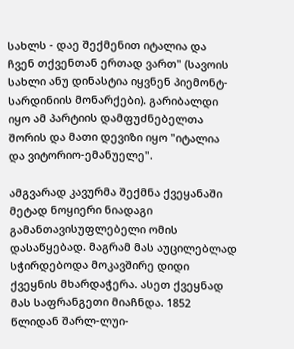სახლს - დაე შექმენით იტალია და ჩვენ თქვენთან ერთად ვართ" (სავოის სახლი ანუ დინასტია იყვნენ პიემონტ-სარდინიის მონარქები). გარიბალდი იყო ამ პარტიის დამფუძნებელთა შორის და მათი დევიზი იყო "იტალია და ვიტორიო-ემანუელე".

ამგვარად კავურმა შექმნა ქვეყანაში მეტად ნოყიერი ნიადაგი გამანთავისუფლებელი ომის დასაწყებად. მაგრამ მას აუცილებლად სჭირდებოდა მოკავშირე დიდი ქვეყნის მხარდაჭერა. ასეთ ქვეყნად მას საფრანგეთი მიაჩნდა. 1852 წლიდან შარლ-ლუი-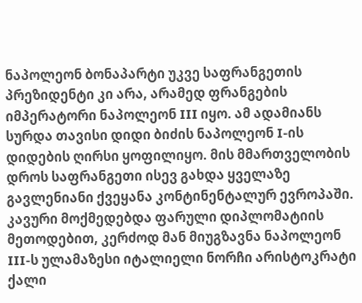ნაპოლეონ ბონაპარტი უკვე საფრანგეთის პრეზიდენტი კი არა, არამედ ფრანგების იმპერატორი ნაპოლეონ III იყო. ამ ადამიანს სურდა თავისი დიდი ბიძის ნაპოლეონ I-ის დიდების ღირსი ყოფილიყო. მის მმართველობის დროს საფრანგეთი ისევ გახდა ყველაზე გავლენიანი ქვეყანა კონტინენტალურ ევროპაში. კავური მოქმედებდა ფარული დიპლომატიის მეთოდებით, კერძოდ მან მიუგზავნა ნაპოლეონ III-ს ულამაზესი იტალიელი ნორჩი არისტოკრატი ქალი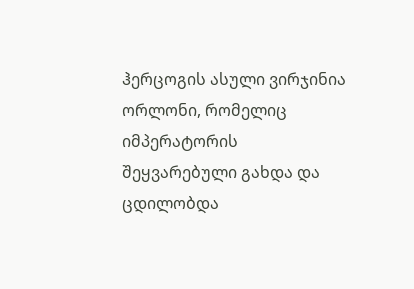ჰერცოგის ასული ვირჯინია ორლონი, რომელიც იმპერატორის შეყვარებული გახდა და ცდილობდა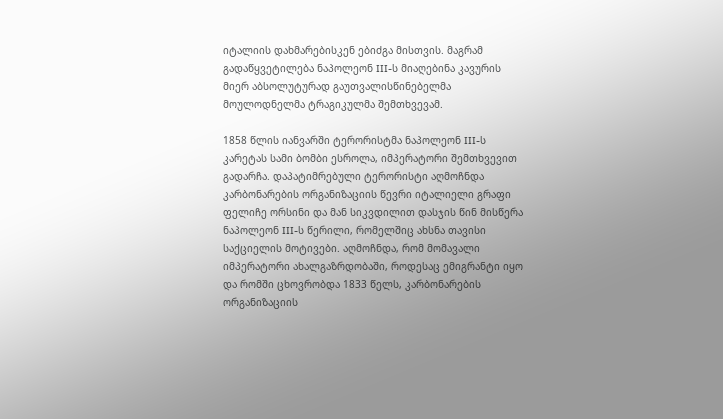იტალიის დახმარებისკენ ებიძგა მისთვის. მაგრამ გადაწყვეტილება ნაპოლეონ III-ს მიაღებინა კავურის მიერ აბსოლუტურად გაუთვალისწინებელმა მოულოდნელმა ტრაგიკულმა შემთხვევამ.

1858 წლის იანვარში ტერორისტმა ნაპოლეონ III-ს კარეტას სამი ბომბი ესროლა, იმპერატორი შემთხვევით გადარჩა. დაპატიმრებული ტერორისტი აღმოჩნდა კარბონარების ორგანიზაციის წევრი იტალიელი გრაფი ფელიჩე ორსინი და მან სიკვდილით დასჯის წინ მისწერა ნაპოლეონ III-ს წერილი, რომელშიც ახსნა თავისი საქციელის მოტივები. აღმოჩნდა, რომ მომავალი იმპერატორი ახალგაზრდობაში, როდესაც ემიგრანტი იყო და რომში ცხოვრობდა 1833 წელს, კარბონარების ორგანიზაციის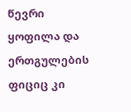წევრი ყოფილა და ერთგულების ფიციც კი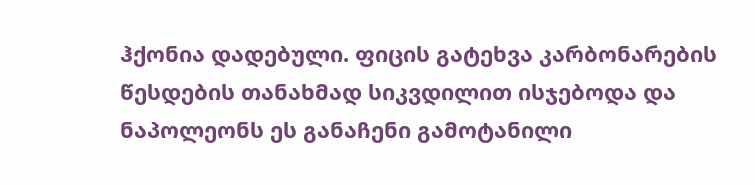ჰქონია დადებული. ფიცის გატეხვა კარბონარების წესდების თანახმად სიკვდილით ისჯებოდა და ნაპოლეონს ეს განაჩენი გამოტანილი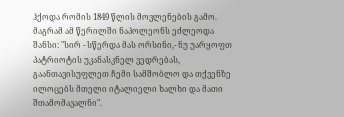ჰქოდა რომის 1849 წლის მოვლენების გამო. მაგრამ ამ წერილში ნაპოლეონს ეძლეოდა შანსი: "სირ - სწერდა მას ორსინი,- ნუ უარყოფთ პატრიოტის უკანასკნელ ვედრებას, გაანთავისუფლეთ ჩემი სამშობლო და თქვენზე ილოცებს მთელი იტალიელი ხალხი და მათი შთამომავალნი".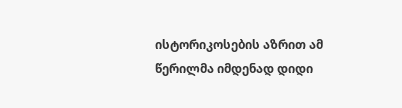ისტორიკოსების აზრით ამ წერილმა იმდენად დიდი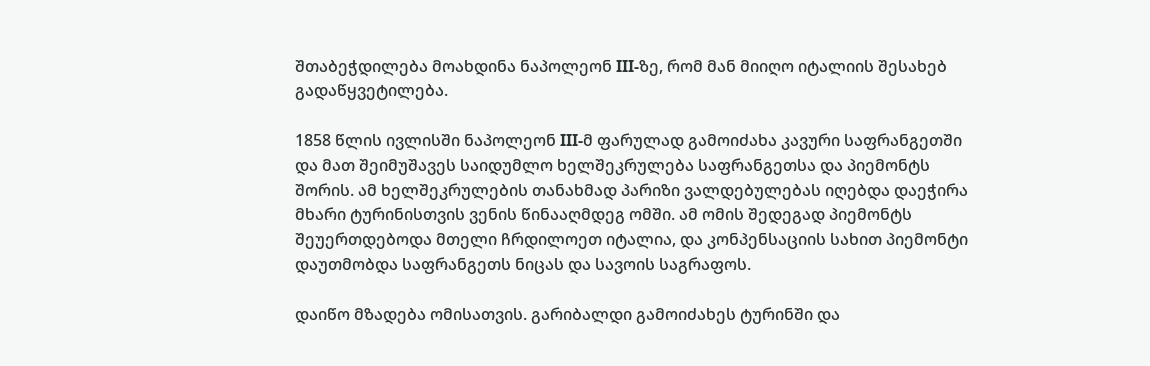შთაბეჭდილება მოახდინა ნაპოლეონ III-ზე, რომ მან მიიღო იტალიის შესახებ გადაწყვეტილება.

1858 წლის ივლისში ნაპოლეონ III-მ ფარულად გამოიძახა კავური საფრანგეთში და მათ შეიმუშავეს საიდუმლო ხელშეკრულება საფრანგეთსა და პიემონტს შორის. ამ ხელშეკრულების თანახმად პარიზი ვალდებულებას იღებდა დაეჭირა მხარი ტურინისთვის ვენის წინააღმდეგ ომში. ამ ომის შედეგად პიემონტს შეუერთდებოდა მთელი ჩრდილოეთ იტალია, და კონპენსაციის სახით პიემონტი დაუთმობდა საფრანგეთს ნიცას და სავოის საგრაფოს.

დაიწო მზადება ომისათვის. გარიბალდი გამოიძახეს ტურინში და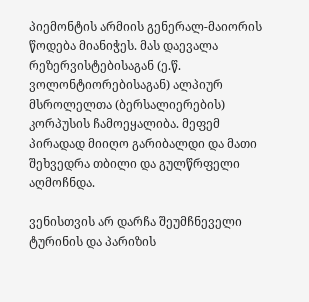პიემონტის არმიის გენერალ-მაიორის წოდება მიანიჭეს. მას დაევალა რეზერვისტებისაგან (ე.წ. ვოლონტიორებისაგან) ალპიურ მსროლელთა (ბერსალიერების) კორპუსის ჩამოეყალიბა. მეფემ პირადად მიიღო გარიბალდი და მათი შეხვედრა თბილი და გულწრფელი აღმოჩნდა.

ვენისთვის არ დარჩა შეუმჩნეველი ტურინის და პარიზის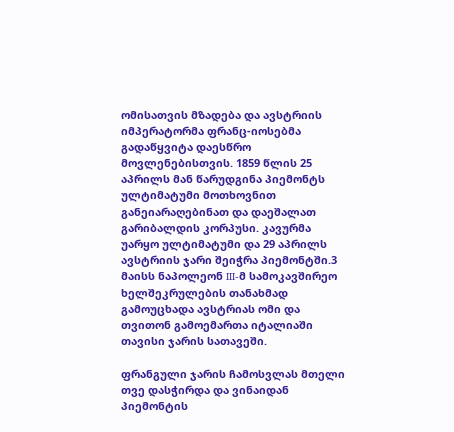ომისათვის მზადება და ავსტრიის იმპერატორმა ფრანც-იოსებმა გადაწყვიტა დაესწრო მოვლენებისთვის. 1859 წლის 25 აპრილს მან წარუდგინა პიემონტს ულტიმატუმი მოთხოვნით განეიარაღებინათ და დაეშალათ გარიბალდის კორპუსი. კავურმა უარყო ულტიმატუმი და 29 აპრილს ავსტრიის ჯარი შეიჭრა პიემონტში.3 მაისს ნაპოლეონ III-მ სამოკავშირეო ხელშეკრულების თანახმად გამოუცხადა ავსტრიას ომი და თვითონ გამოემართა იტალიაში თავისი ჯარის სათავეში.

ფრანგული ჯარის ჩამოსვლას მთელი თვე დასჭირდა და ვინაიდან პიემონტის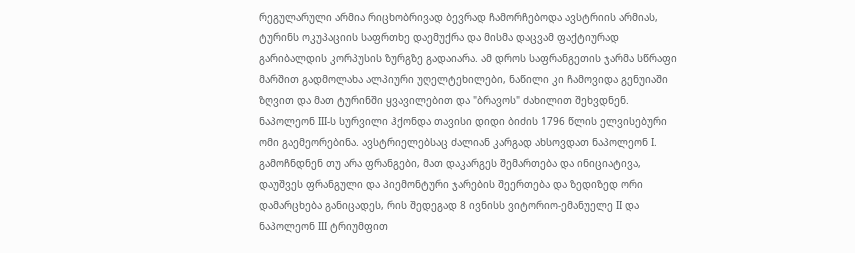რეგულარული არმია რიცხობრივად ბევრად ჩამორჩებოდა ავსტრიის არმიას, ტურინს ოკუპაციის საფრთხე დაემუქრა და მისმა დაცვამ ფაქტიურად გარიბალდის კორპუსის ზურგზე გადაიარა. ამ დროს საფრანგეთის ჯარმა სწრაფი მარშით გადმოლახა ალპიური უღელტეხილები, ნაწილი კი ჩამოვიდა გენუიაში ზღვით და მათ ტურინში ყვავილებით და "ბრავოს" ძახილით შეხვდნენ. ნაპოლეონ III-ს სურვილი ჰქონდა თავისი დიდი ბიძის 1796 წლის ელვისებური ომი გაემეორებინა. ავსტრიელებსაც ძალიან კარგად ახსოვდათ ნაპოლეონ I. გამოჩნდნენ თუ არა ფრანგები, მათ დაკარგეს შემართება და ინიციატივა, დაუშვეს ფრანგული და პიემონტური ჯარების შეერთება და ზედიზედ ორი დამარცხება განიცადეს, რის შედეგად 8 ივნისს ვიტორიო-ემანუელე II და ნაპოლეონ III ტრიუმფით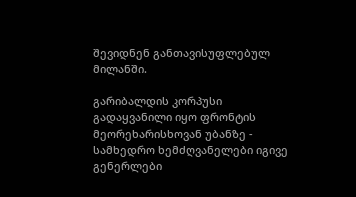შევიდნენ განთავისუფლებულ მილანში.

გარიბალდის კორპუსი გადაყვანილი იყო ფრონტის მეორეხარისხოვან უბანზე - სამხედრო ხემძღვანელები იგივე გენერლები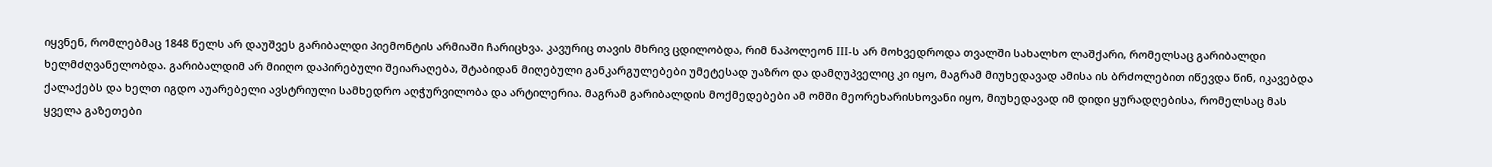იყვნენ, რომლებმაც 1848 წელს არ დაუშვეს გარიბალდი პიემონტის არმიაში ჩარიცხვა. კავურიც თავის მხრივ ცდილობდა, რიმ ნაპოლეონ III-ს არ მოხვედროდა თვალში სახალხო ლაშქარი, რომელსაც გარიბალდი ხელმძღვანელობდა. გარიბალდიმ არ მიიღო დაპირებული შეიარაღება, შტაბიდან მიღებული განკარგულებები უმეტესად უაზრო და დამღუპველიც კი იყო, მაგრამ მიუხედავად ამისა ის ბრძოლებით იწევდა წინ, იკავებდა ქალაქებს და ხელთ იგდო აუარებელი ავსტრიული სამხედრო აღჭურვილობა და არტილერია. მაგრამ გარიბალდის მოქმედებები ამ ომში მეორეხარისხოვანი იყო, მიუხედავად იმ დიდი ყურადღებისა, რომელსაც მას ყველა გაზეთები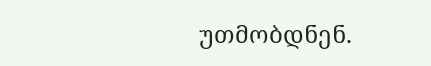უთმობდნენ.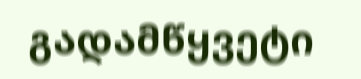გადამწყვეტი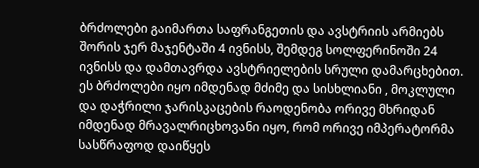ბრძოლები გაიმართა საფრანგეთის და ავსტრიის არმიებს შორის ჯერ მაჯენტაში 4 ივნისს, შემდეგ სოლფერინოში 24 ივნისს და დამთავრდა ავსტრიელების სრული დამარცხებით. ეს ბრძოლები იყო იმდენად მძიმე და სისხლიანი , მოკლული და დაჭრილი ჯარისკაცების რაოდენობა ორივე მხრიდან იმდენად მრავალრიცხოვანი იყო, რომ ორივე იმპერატორმა სასწრაფოდ დაიწყეს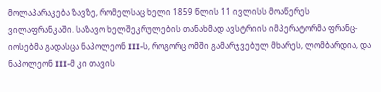მოლაპარაკება ზავზე, რომელსაც ხელი 1859 წლის 11 ივლისს მოაწერეს ვილაფრანკაში. საზავო ხელშეკრულების თანახმად ავსტრიის იმპერატორმა ფრანც-იოსებმა გადასცა ნაპოლეონ III-ს, როგორც ომში გამარჯვებულ მხარეს, ლომბარდია, და ნაპოლეონ III-მ კი თავის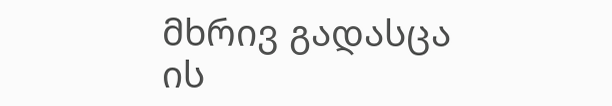მხრივ გადასცა ის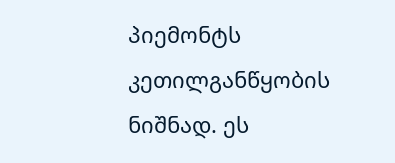პიემონტს კეთილგანწყობის ნიშნად. ეს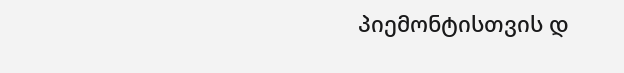პიემონტისთვის დ